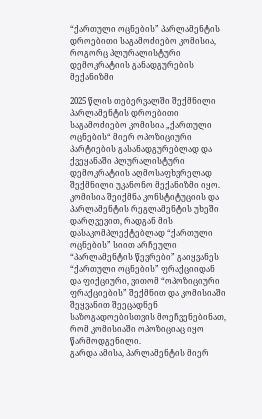“ქართული ოცნების” პარლამენტის დროებითი საგამოძიებო კომისია, როგორც პლურალისტური დემოკრატიის განადგურების მექანიზმი

2025 წლის თებერვალში შექმნილი პარლამენტის დროებითი საგამოძიებო კომისია „ქართული ოცნების“ მიერ ოპოზიციური პარტიების გასანადგურებლად და ქვეყანაში პლურალისტური დემოკრატიის აღმოსაფხვრელად შექმნილი უკანონო მექანიზმი იყო.
კომისია შეიქმნა კონსტიტუციის და პარლამენტის რეგლამენტის უხეში დარღვევით, რადგან მის დასაკომპლექტებლად “ქართული ოცნების” სიით არჩეული “პარლამენტის წევრები” გაიყვანეს “ქართული ოცნების” ფრაქციიდან და ფიქციური, ვითომ “ოპოზიციური ფრაქციების” შექმნით და კომისიაში შეყვანით შეეცადნენ საზოგადოებისთვის მოეჩვენებინათ, რომ კომისიაში ოპოზიციაც იყო წარმოდგენილი.
გარდა ამისა, პარლამენტის მიერ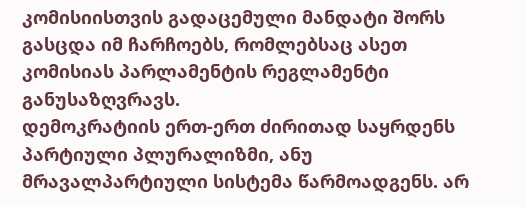კომისიისთვის გადაცემული მანდატი შორს გასცდა იმ ჩარჩოებს, რომლებსაც ასეთ კომისიას პარლამენტის რეგლამენტი განუსაზღვრავს.
დემოკრატიის ერთ-ერთ ძირითად საყრდენს პარტიული პლურალიზმი, ანუ მრავალპარტიული სისტემა წარმოადგენს. არ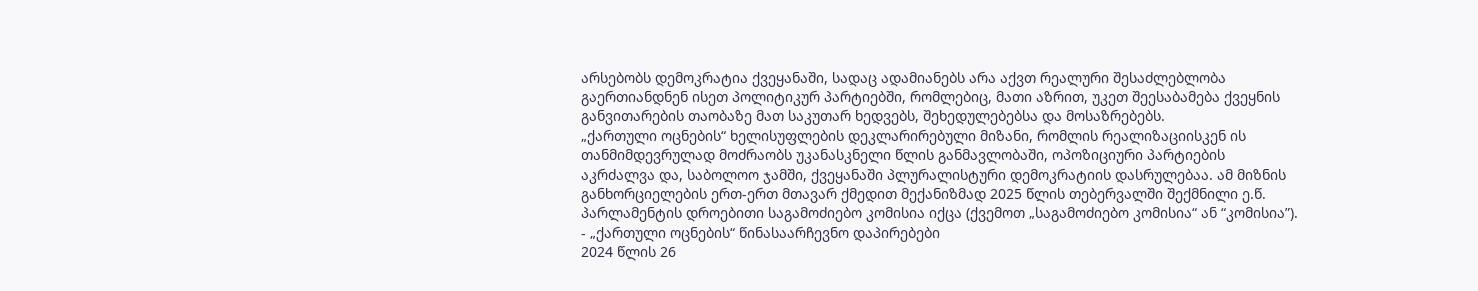არსებობს დემოკრატია ქვეყანაში, სადაც ადამიანებს არა აქვთ რეალური შესაძლებლობა გაერთიანდნენ ისეთ პოლიტიკურ პარტიებში, რომლებიც, მათი აზრით, უკეთ შეესაბამება ქვეყნის განვითარების თაობაზე მათ საკუთარ ხედვებს, შეხედულებებსა და მოსაზრებებს.
„ქართული ოცნების“ ხელისუფლების დეკლარირებული მიზანი, რომლის რეალიზაციისკენ ის თანმიმდევრულად მოძრაობს უკანასკნელი წლის განმავლობაში, ოპოზიციური პარტიების აკრძალვა და, საბოლოო ჯამში, ქვეყანაში პლურალისტური დემოკრატიის დასრულებაა. ამ მიზნის განხორციელების ერთ-ერთ მთავარ ქმედით მექანიზმად 2025 წლის თებერვალში შექმნილი ე.წ. პარლამენტის დროებითი საგამოძიებო კომისია იქცა (ქვემოთ „საგამოძიებო კომისია“ ან “კომისია”).
- „ქართული ოცნების“ წინასაარჩევნო დაპირებები
2024 წლის 26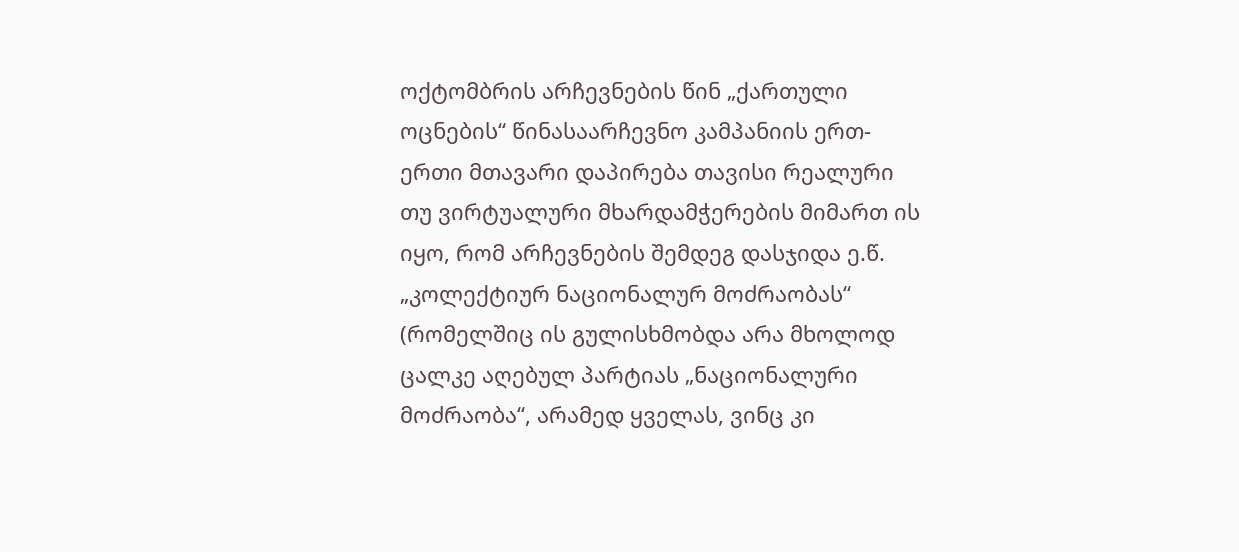ოქტომბრის არჩევნების წინ „ქართული ოცნების“ წინასაარჩევნო კამპანიის ერთ-ერთი მთავარი დაპირება თავისი რეალური თუ ვირტუალური მხარდამჭერების მიმართ ის იყო, რომ არჩევნების შემდეგ დასჯიდა ე.წ. „კოლექტიურ ნაციონალურ მოძრაობას“ (რომელშიც ის გულისხმობდა არა მხოლოდ ცალკე აღებულ პარტიას „ნაციონალური მოძრაობა“, არამედ ყველას, ვინც კი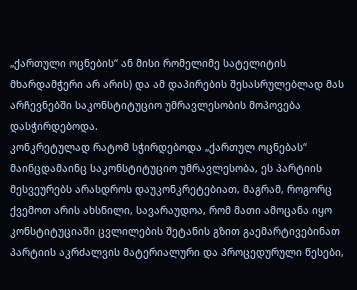„ქართული ოცნების“ ან მისი რომელიმე სატელიტის მხარდამჭერი არ არის) და ამ დაპირების შესასრულებლად მას არჩევნებში საკონსტიტუციო უმრავლესობის მოპოვება დასჭირდებოდა.
კონკრეტულად რატომ სჭირდებოდა „ქართულ ოცნებას“ მაინცდამაინც საკონსტიტუციო უმრავლესობა, ეს პარტიის მესვეურებს არასდროს დაუკონკრეტებიათ, მაგრამ, როგორც ქვემოთ არის ახსნილი, სავარაუდოა, რომ მათი ამოცანა იყო კონსტიტუციაში ცვლილების შეტანის გზით გაემარტივებინათ პარტიის აკრძალვის მატერიალური და პროცედურული წესები,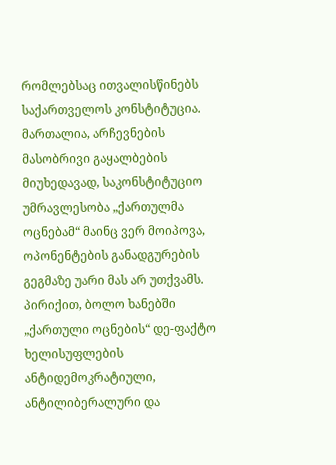რომლებსაც ითვალისწინებს საქართველოს კონსტიტუცია. მართალია, არჩევნების მასობრივი გაყალბების მიუხედავად, საკონსტიტუციო უმრავლესობა „ქართულმა ოცნებამ“ მაინც ვერ მოიპოვა, ოპონენტების განადგურების გეგმაზე უარი მას არ უთქვამს.
პირიქით, ბოლო ხანებში „ქართული ოცნების“ დე-ფაქტო ხელისუფლების ანტიდემოკრატიული, ანტილიბერალური და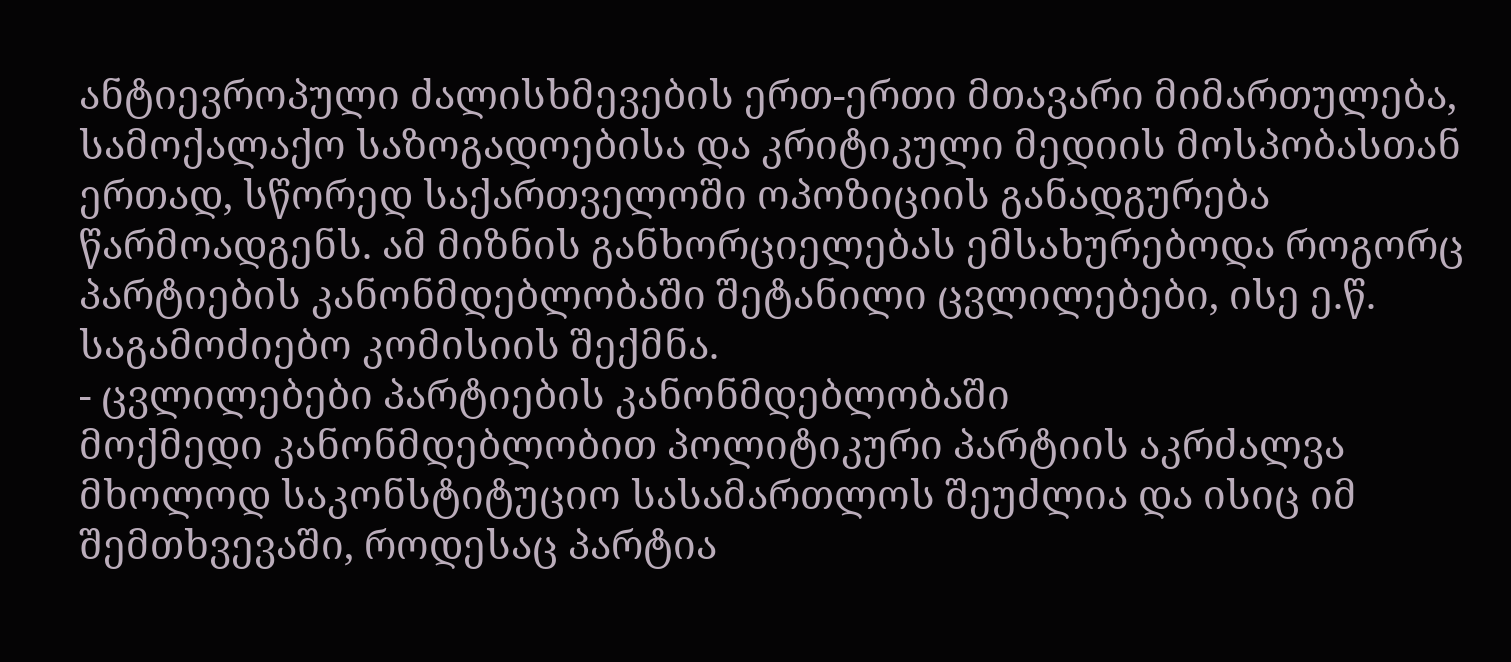ანტიევროპული ძალისხმევების ერთ-ერთი მთავარი მიმართულება, სამოქალაქო საზოგადოებისა და კრიტიკული მედიის მოსპობასთან ერთად, სწორედ საქართველოში ოპოზიციის განადგურება წარმოადგენს. ამ მიზნის განხორციელებას ემსახურებოდა როგორც პარტიების კანონმდებლობაში შეტანილი ცვლილებები, ისე ე.წ. საგამოძიებო კომისიის შექმნა.
- ცვლილებები პარტიების კანონმდებლობაში
მოქმედი კანონმდებლობით პოლიტიკური პარტიის აკრძალვა მხოლოდ საკონსტიტუციო სასამართლოს შეუძლია და ისიც იმ შემთხვევაში, როდესაც პარტია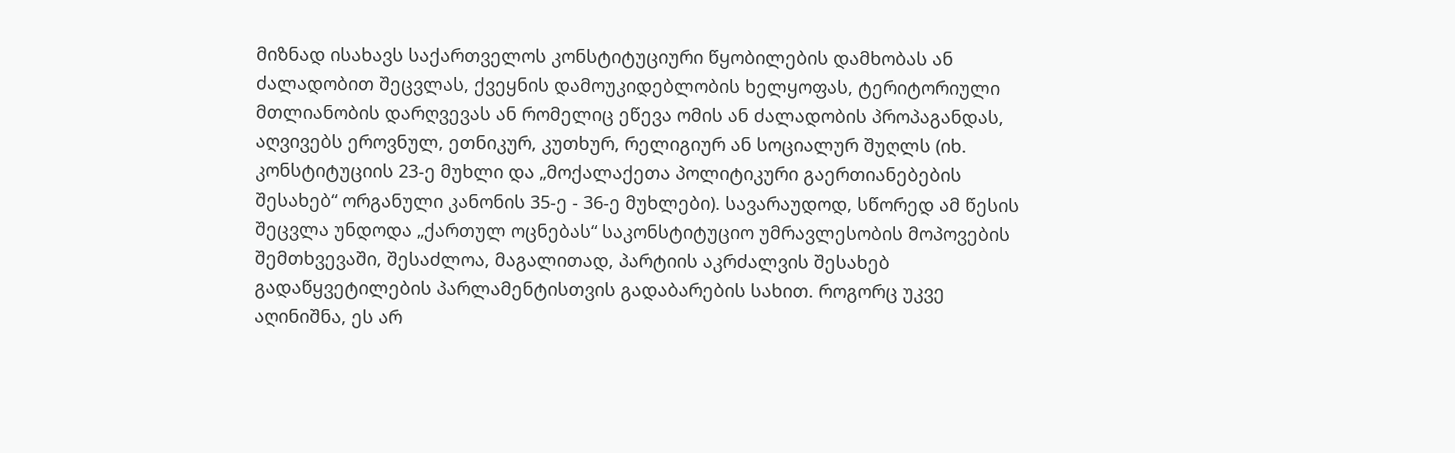მიზნად ისახავს საქართველოს კონსტიტუციური წყობილების დამხობას ან ძალადობით შეცვლას, ქვეყნის დამოუკიდებლობის ხელყოფას, ტერიტორიული მთლიანობის დარღვევას ან რომელიც ეწევა ომის ან ძალადობის პროპაგანდას, აღვივებს ეროვნულ, ეთნიკურ, კუთხურ, რელიგიურ ან სოციალურ შუღლს (იხ. კონსტიტუციის 23-ე მუხლი და „მოქალაქეთა პოლიტიკური გაერთიანებების შესახებ“ ორგანული კანონის 35-ე - 36-ე მუხლები). სავარაუდოდ, სწორედ ამ წესის შეცვლა უნდოდა „ქართულ ოცნებას“ საკონსტიტუციო უმრავლესობის მოპოვების შემთხვევაში, შესაძლოა, მაგალითად, პარტიის აკრძალვის შესახებ გადაწყვეტილების პარლამენტისთვის გადაბარების სახით. როგორც უკვე აღინიშნა, ეს არ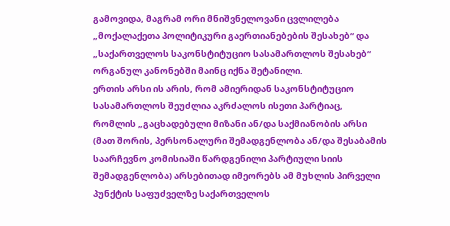გამოვიდა, მაგრამ ორი მნიშვნელოვანი ცვლილება „მოქალაქეთა პოლიტიკური გაერთიანებების შესახებ“ და „საქართველოს საკონსტიტუციო სასამართლოს შესახებ“ ორგანულ კანონებში მაინც იქნა შეტანილი.
ერთის არსი ის არის, რომ ამიერიდან საკონსტიტუციო სასამართლოს შეუძლია აკრძალოს ისეთი პარტიაც, რომლის „გაცხადებული მიზანი ან/და საქმიანობის არსი (მათ შორის, პერსონალური შემადგენლობა ან/და შესაბამის საარჩევნო კომისიაში წარდგენილი პარტიული სიის შემადგენლობა) არსებითად იმეორებს ამ მუხლის პირველი პუნქტის საფუძველზე საქართველოს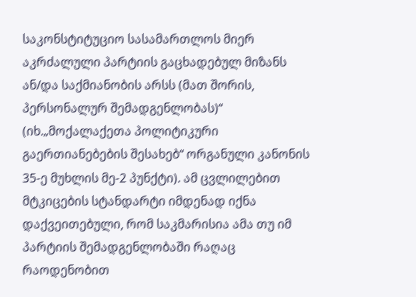საკონსტიტუციო სასამართლოს მიერ აკრძალული პარტიის გაცხადებულ მიზანს ან/და საქმიანობის არსს (მათ შორის, პერსონალურ შემადგენლობას)“ (იხ.„მოქალაქეთა პოლიტიკური გაერთიანებების შესახებ“ ორგანული კანონის 35-ე მუხლის მე-2 პუნქტი). ამ ცვლილებით მტკიცების სტანდარტი იმდენად იქნა დაქვეითებული, რომ საკმარისია ამა თუ იმ პარტიის შემადგენლობაში რაღაც რაოდენობით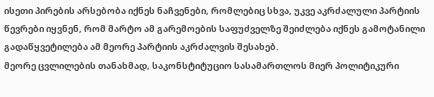ისეთი პირების არსებობა იქნეს ნაჩვენები, რომლებიც სხვა, უკვე აკრძალული პარტიის წევრები იყვნენ, რომ მარტო ამ გარემოების საფუძველზე შეიძლება იქნეს გამოტანილი გადაწყვეტილება ამ მეორე პარტიის აკრძალვის შესახებ.
მეორე ცვლილების თანახმად, საკონსტიტუციო სასამართლოს მიერ პოლიტიკური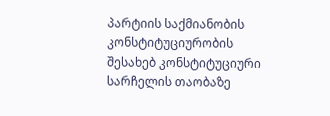პარტიის საქმიანობის კონსტიტუციურობის შესახებ კონსტიტუციური სარჩელის თაობაზე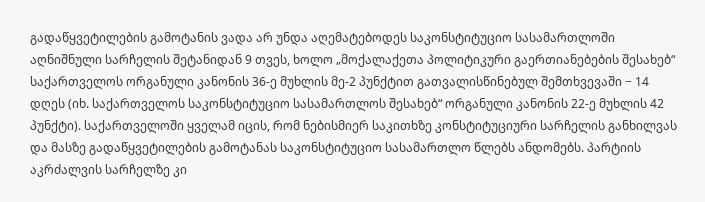გადაწყვეტილების გამოტანის ვადა არ უნდა აღემატებოდეს საკონსტიტუციო სასამართლოში აღნიშნული სარჩელის შეტანიდან 9 თვეს, ხოლო „მოქალაქეთა პოლიტიკური გაერთიანებების შესახებ“ საქართველოს ორგანული კანონის 36-ე მუხლის მე-2 პუნქტით გათვალისწინებულ შემთხვევაში − 14 დღეს (იხ. საქართველოს საკონსტიტუციო სასამართლოს შესახებ“ ორგანული კანონის 22-ე მუხლის 42 პუნქტი). საქართველოში ყველამ იცის, რომ ნებისმიერ საკითხზე კონსტიტუციური სარჩელის განხილვას და მასზე გადაწყვეტილების გამოტანას საკონსტიტუციო სასამართლო წლებს ანდომებს. პარტიის აკრძალვის სარჩელზე კი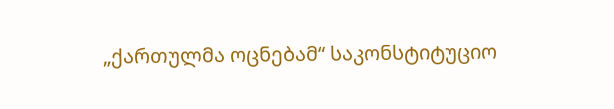„ქართულმა ოცნებამ“ საკონსტიტუციო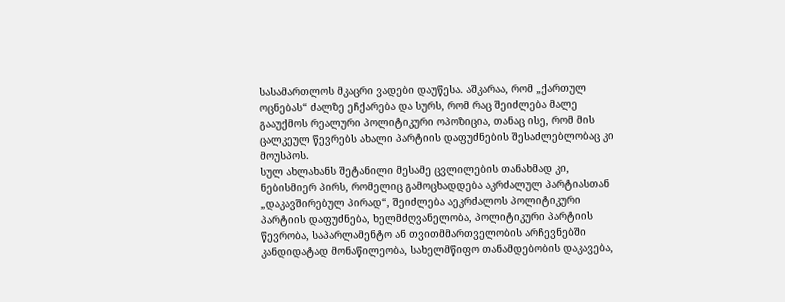სასამართლოს მკაცრი ვადები დაუწესა. აშკარაა, რომ „ქართულ ოცნებას“ ძალზე ეჩქარება და სურს, რომ რაც შეიძლება მალე გააუქმოს რეალური პოლიტიკური ოპოზიცია, თანაც ისე, რომ მის ცალკეულ წევრებს ახალი პარტიის დაფუძნების შესაძლებლობაც კი მოუსპოს.
სულ ახლახანს შეტანილი მესამე ცვლილების თანახმად კი, ნებისმიერ პირს, რომელიც გამოცხადდება აკრძალულ პარტიასთან „დაკავშირებულ პირად“, შეიძლება აეკრძალოს პოლიტიკური პარტიის დაფუძნება, ხელმძღვანელობა, პოლიტიკური პარტიის წევრობა, საპარლამენტო ან თვითმმართველობის არჩევნებში კანდიდატად მონაწილეობა, სახელმწიფო თანამდებობის დაკავება,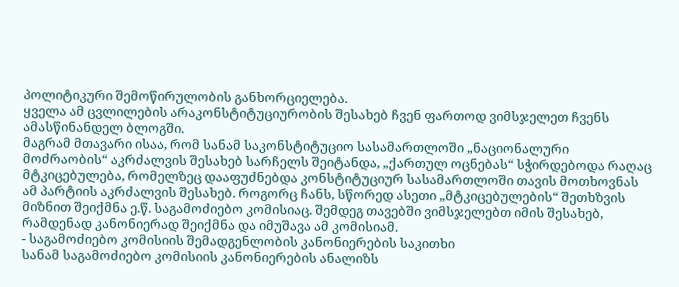პოლიტიკური შემოწირულობის განხორციელება.
ყველა ამ ცვლილების არაკონსტიტუციურობის შესახებ ჩვენ ფართოდ ვიმსჯელეთ ჩვენს ამასწინანდელ ბლოგში.
მაგრამ მთავარი ისაა, რომ სანამ საკონსტიტუციო სასამართლოში „ნაციონალური მოძრაობის“ აკრძალვის შესახებ სარჩელს შეიტანდა, „ქართულ ოცნებას“ სჭირდებოდა რაღაც მტკიცებულება, რომელზეც დააფუძნებდა კონსტიტუციურ სასამართლოში თავის მოთხოვნას ამ პარტიის აკრძალვის შესახებ. როგორც ჩანს, სწორედ ასეთი „მტკიცებულების“ შეთხზვის მიზნით შეიქმნა ე.წ. საგამოძიებო კომისიაც. შემდეგ თავებში ვიმსჯელებთ იმის შესახებ, რამდენად კანონიერად შეიქმნა და იმუშავა ამ კომისიამ.
- საგამოძიებო კომისიის შემადგენლობის კანონიერების საკითხი
სანამ საგამოძიებო კომისიის კანონიერების ანალიზს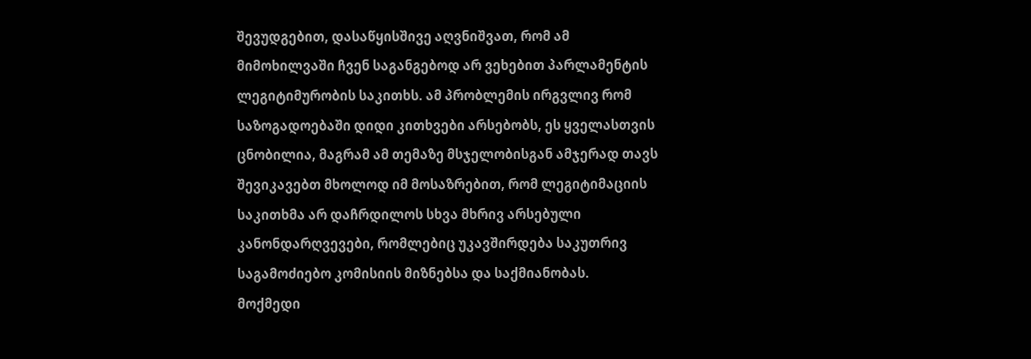შევუდგებით, დასაწყისშივე აღვნიშვათ, რომ ამ მიმოხილვაში ჩვენ საგანგებოდ არ ვეხებით პარლამენტის ლეგიტიმურობის საკითხს. ამ პრობლემის ირგვლივ რომ საზოგადოებაში დიდი კითხვები არსებობს, ეს ყველასთვის ცნობილია, მაგრამ ამ თემაზე მსჯელობისგან ამჯერად თავს შევიკავებთ მხოლოდ იმ მოსაზრებით, რომ ლეგიტიმაციის საკითხმა არ დაჩრდილოს სხვა მხრივ არსებული კანონდარღვევები, რომლებიც უკავშირდება საკუთრივ საგამოძიებო კომისიის მიზნებსა და საქმიანობას.
მოქმედი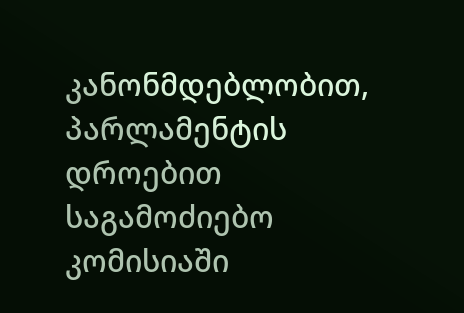კანონმდებლობით, პარლამენტის დროებით საგამოძიებო კომისიაში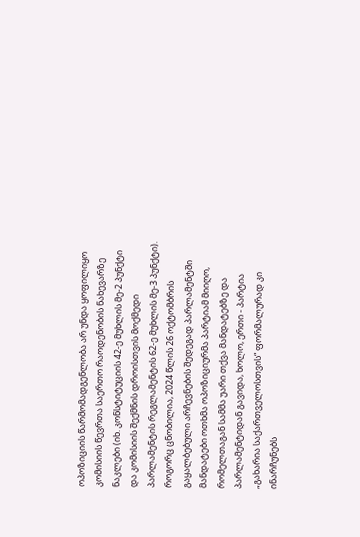ოპოზიციის წარმომადგენლობა არ უნდა ყოფილიყო კომისიის წევრთა საერთო რაოდენობის ნახევარზე ნაკლები (იხ. კონსტიტუციის 42-ე მუხლის მე-2 პუნქტი და კომისიის შექმნის დროისთვის მოქმედი პარლამენტის რეგლამენტის 62-ე მუხლის მე-3 პუნქტი).
როგორც ცნობილია, 2024 წლის 26 ოქტომბრის გაყალბებული არჩევნების შედეგად პარლამენტში მანდატები ოთხმა ოპოზიციურმა პარტიამ მიიღო, რომელთაგან სამმა უარი თქვა მანდატებზე და პარლამენტიდან გავიდა, ხოლო, ერთი - პარტია „გახარია საქართველოსთვის“ ფორმალურად კი ინარჩუნებს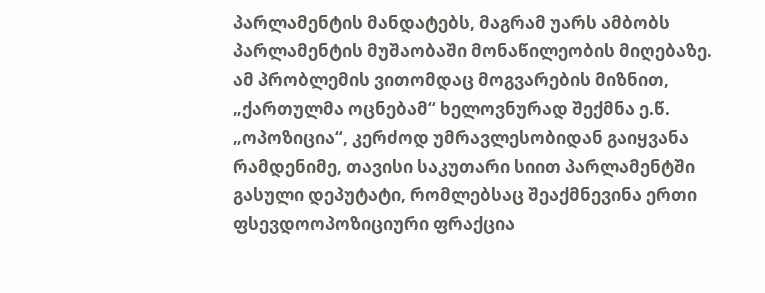პარლამენტის მანდატებს, მაგრამ უარს ამბობს პარლამენტის მუშაობაში მონაწილეობის მიღებაზე.
ამ პრობლემის ვითომდაც მოგვარების მიზნით, „ქართულმა ოცნებამ“ ხელოვნურად შექმნა ე.წ. „ოპოზიცია“, კერძოდ უმრავლესობიდან გაიყვანა რამდენიმე, თავისი საკუთარი სიით პარლამენტში გასული დეპუტატი, რომლებსაც შეაქმნევინა ერთი ფსევდოოპოზიციური ფრაქცია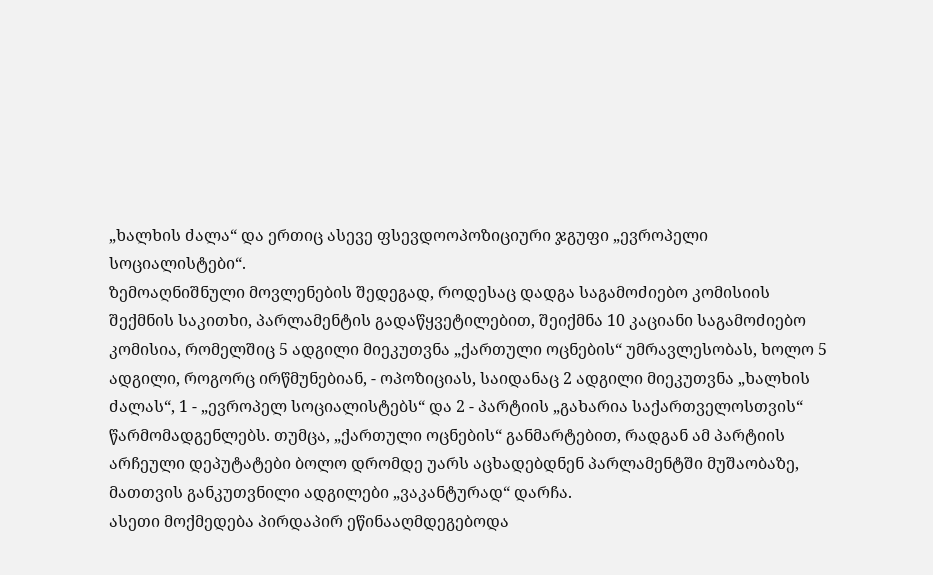„ხალხის ძალა“ და ერთიც ასევე ფსევდოოპოზიციური ჯგუფი „ევროპელი სოციალისტები“.
ზემოაღნიშნული მოვლენების შედეგად, როდესაც დადგა საგამოძიებო კომისიის შექმნის საკითხი, პარლამენტის გადაწყვეტილებით, შეიქმნა 10 კაციანი საგამოძიებო კომისია, რომელშიც 5 ადგილი მიეკუთვნა „ქართული ოცნების“ უმრავლესობას, ხოლო 5 ადგილი, როგორც ირწმუნებიან, - ოპოზიციას, საიდანაც 2 ადგილი მიეკუთვნა „ხალხის ძალას“, 1 - „ევროპელ სოციალისტებს“ და 2 - პარტიის „გახარია საქართველოსთვის“ წარმომადგენლებს. თუმცა, „ქართული ოცნების“ განმარტებით, რადგან ამ პარტიის არჩეული დეპუტატები ბოლო დრომდე უარს აცხადებდნენ პარლამენტში მუშაობაზე, მათთვის განკუთვნილი ადგილები „ვაკანტურად“ დარჩა.
ასეთი მოქმედება პირდაპირ ეწინააღმდეგებოდა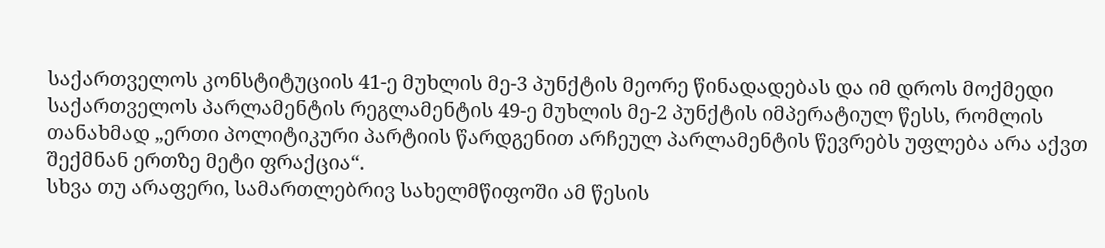საქართველოს კონსტიტუციის 41-ე მუხლის მე-3 პუნქტის მეორე წინადადებას და იმ დროს მოქმედი საქართველოს პარლამენტის რეგლამენტის 49-ე მუხლის მე-2 პუნქტის იმპერატიულ წესს, რომლის თანახმად „ერთი პოლიტიკური პარტიის წარდგენით არჩეულ პარლამენტის წევრებს უფლება არა აქვთ შექმნან ერთზე მეტი ფრაქცია“.
სხვა თუ არაფერი, სამართლებრივ სახელმწიფოში ამ წესის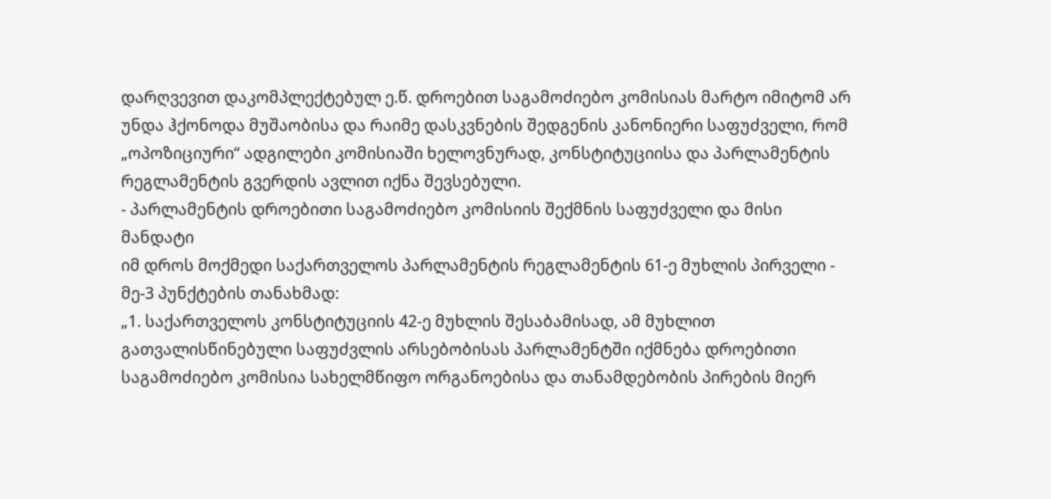დარღვევით დაკომპლექტებულ ე.წ. დროებით საგამოძიებო კომისიას მარტო იმიტომ არ უნდა ჰქონოდა მუშაობისა და რაიმე დასკვნების შედგენის კანონიერი საფუძველი, რომ „ოპოზიციური“ ადგილები კომისიაში ხელოვნურად, კონსტიტუციისა და პარლამენტის რეგლამენტის გვერდის ავლით იქნა შევსებული.
- პარლამენტის დროებითი საგამოძიებო კომისიის შექმნის საფუძველი და მისი მანდატი
იმ დროს მოქმედი საქართველოს პარლამენტის რეგლამენტის 61-ე მუხლის პირველი - მე-3 პუნქტების თანახმად:
„1. საქართველოს კონსტიტუციის 42-ე მუხლის შესაბამისად, ამ მუხლით გათვალისწინებული საფუძვლის არსებობისას პარლამენტში იქმნება დროებითი საგამოძიებო კომისია სახელმწიფო ორგანოებისა და თანამდებობის პირების მიერ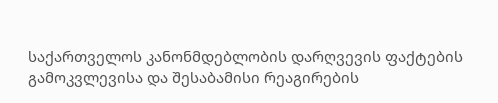საქართველოს კანონმდებლობის დარღვევის ფაქტების გამოკვლევისა და შესაბამისი რეაგირების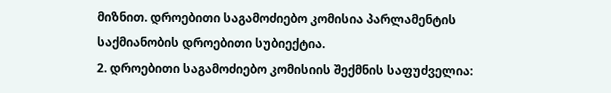მიზნით. დროებითი საგამოძიებო კომისია პარლამენტის საქმიანობის დროებითი სუბიექტია.
2. დროებითი საგამოძიებო კომისიის შექმნის საფუძველია: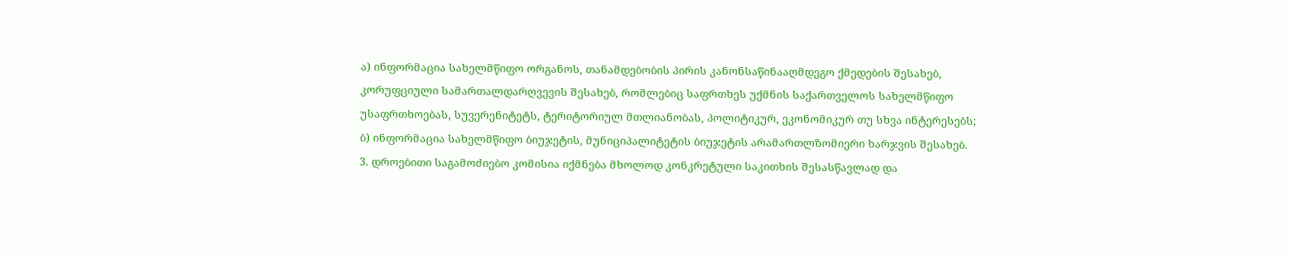ა) ინფორმაცია სახელმწიფო ორგანოს, თანამდებობის პირის კანონსაწინააღმდეგო ქმედების შესახებ, კორუფციული სამართალდარღვევის შესახებ, რომლებიც საფრთხეს უქმნის საქართველოს სახელმწიფო უსაფრთხოებას, სუვერენიტეტს, ტერიტორიულ მთლიანობას, პოლიტიკურ, ეკონომიკურ თუ სხვა ინტერესებს;
ბ) ინფორმაცია სახელმწიფო ბიუჯეტის, მუნიციპალიტეტის ბიუჯეტის არამართლზომიერი ხარჯვის შესახებ.
3. დროებითი საგამოძიებო კომისია იქმნება მხოლოდ კონკრეტული საკითხის შესასწავლად და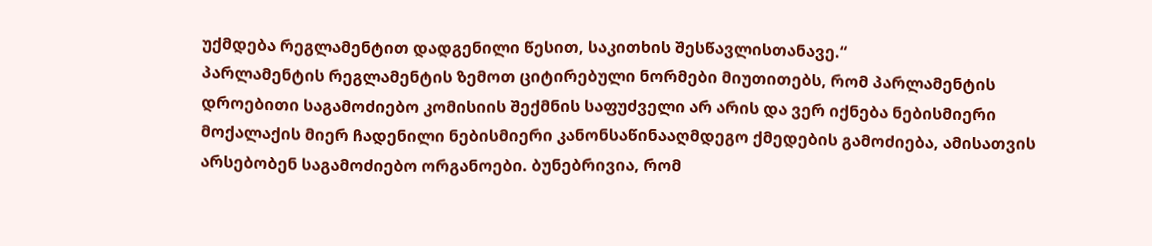უქმდება რეგლამენტით დადგენილი წესით, საკითხის შესწავლისთანავე.“
პარლამენტის რეგლამენტის ზემოთ ციტირებული ნორმები მიუთითებს, რომ პარლამენტის დროებითი საგამოძიებო კომისიის შექმნის საფუძველი არ არის და ვერ იქნება ნებისმიერი მოქალაქის მიერ ჩადენილი ნებისმიერი კანონსაწინააღმდეგო ქმედების გამოძიება, ამისათვის არსებობენ საგამოძიებო ორგანოები. ბუნებრივია, რომ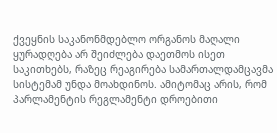ქვეყნის საკანონმდებლო ორგანოს მაღალი ყურადღება არ შეიძლება დაეთმოს ისეთ საკითხებს, რაზეც რეაგირება სამართალდამცავმა სისტემამ უნდა მოახდინოს. ამიტომაც არის, რომ პარლამენტის რეგლამენტი დროებითი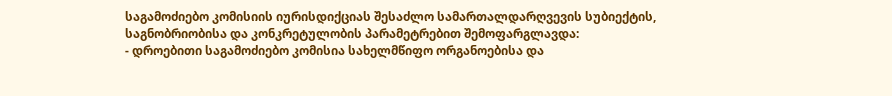საგამოძიებო კომისიის იურისდიქციას შესაძლო სამართალდარღვევის სუბიექტის, საგნობრიობისა და კონკრეტულობის პარამეტრებით შემოფარგლავდა:
- დროებითი საგამოძიებო კომისია სახელმწიფო ორგანოებისა და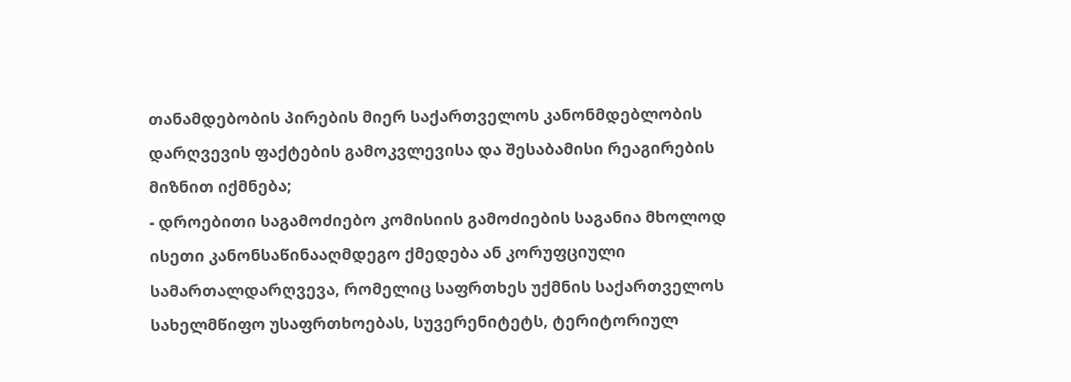თანამდებობის პირების მიერ საქართველოს კანონმდებლობის დარღვევის ფაქტების გამოკვლევისა და შესაბამისი რეაგირების მიზნით იქმნება;
- დროებითი საგამოძიებო კომისიის გამოძიების საგანია მხოლოდ ისეთი კანონსაწინააღმდეგო ქმედება ან კორუფციული სამართალდარღვევა, რომელიც საფრთხეს უქმნის საქართველოს სახელმწიფო უსაფრთხოებას, სუვერენიტეტს, ტერიტორიულ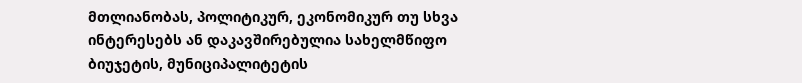მთლიანობას, პოლიტიკურ, ეკონომიკურ თუ სხვა ინტერესებს ან დაკავშირებულია სახელმწიფო ბიუჯეტის, მუნიციპალიტეტის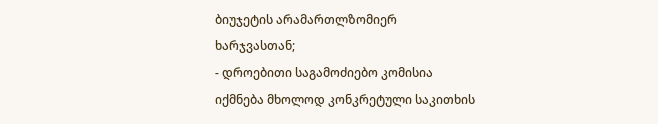ბიუჯეტის არამართლზომიერ ხარჯვასთან;
- დროებითი საგამოძიებო კომისია იქმნება მხოლოდ კონკრეტული საკითხის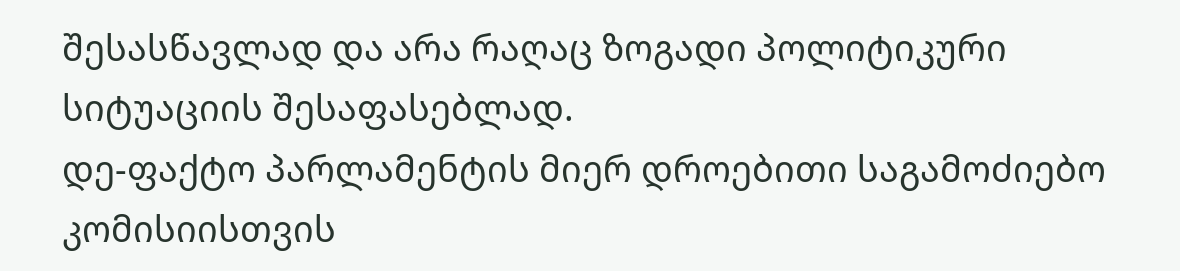შესასწავლად და არა რაღაც ზოგადი პოლიტიკური სიტუაციის შესაფასებლად.
დე-ფაქტო პარლამენტის მიერ დროებითი საგამოძიებო კომისიისთვის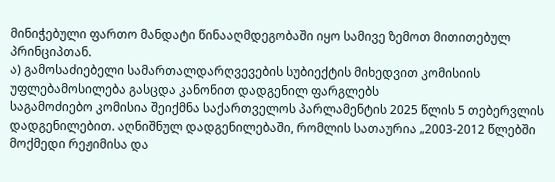მინიჭებული ფართო მანდატი წინააღმდეგობაში იყო სამივე ზემოთ მითითებულ პრინციპთან.
ა) გამოსაძიებელი სამართალდარღვევების სუბიექტის მიხედვით კომისიის უფლებამოსილება გასცდა კანონით დადგენილ ფარგლებს
საგამოძიებო კომისია შეიქმნა საქართველოს პარლამენტის 2025 წლის 5 თებერვლის დადგენილებით. აღნიშნულ დადგენილებაში, რომლის სათაურია „2003-2012 წლებში მოქმედი რეჟიმისა და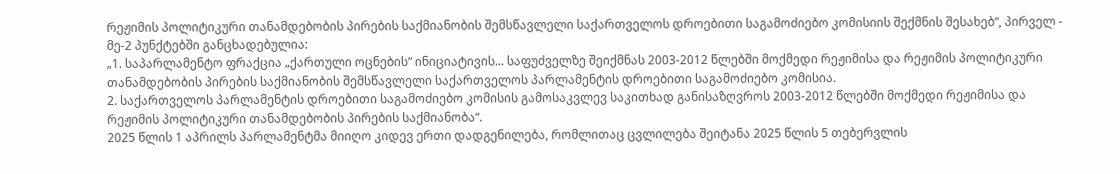რეჟიმის პოლიტიკური თანამდებობის პირების საქმიანობის შემსწავლელი საქართველოს დროებითი საგამოძიებო კომისიის შექმნის შესახებ“, პირველ - მე-2 პუნქტებში განცხადებულია:
„1. საპარლამენტო ფრაქცია „ქართული ოცნების“ ინიციატივის... საფუძველზე შეიქმნას 2003-2012 წლებში მოქმედი რეჟიმისა და რეჟიმის პოლიტიკური თანამდებობის პირების საქმიანობის შემსწავლელი საქართველოს პარლამენტის დროებითი საგამოძიებო კომისია.
2. საქართველოს პარლამენტის დროებითი საგამოძიებო კომისის გამოსაკვლევ საკითხად განისაზღვროს 2003-2012 წლებში მოქმედი რეჟიმისა და რეჟიმის პოლიტიკური თანამდებობის პირების საქმიანობა“.
2025 წლის 1 აპრილს პარლამენტმა მიიღო კიდევ ერთი დადგენილება, რომლითაც ცვლილება შეიტანა 2025 წლის 5 თებერვლის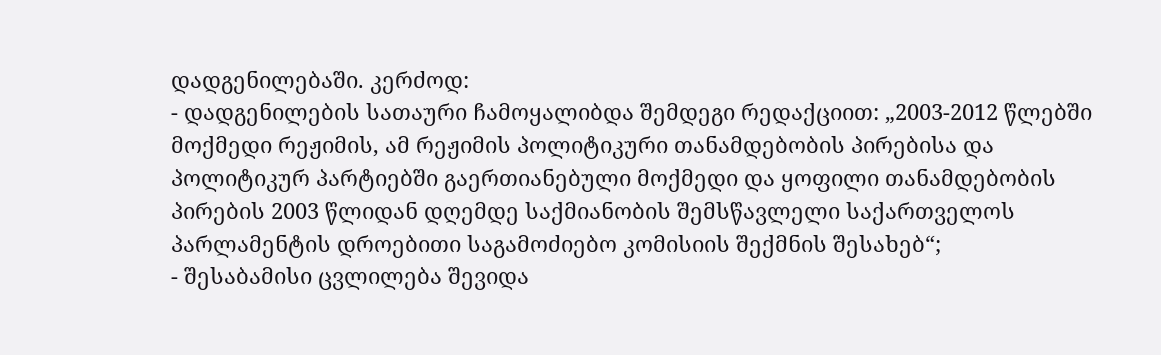დადგენილებაში. კერძოდ:
- დადგენილების სათაური ჩამოყალიბდა შემდეგი რედაქციით: „2003-2012 წლებში მოქმედი რეჟიმის, ამ რეჟიმის პოლიტიკური თანამდებობის პირებისა და პოლიტიკურ პარტიებში გაერთიანებული მოქმედი და ყოფილი თანამდებობის პირების 2003 წლიდან დღემდე საქმიანობის შემსწავლელი საქართველოს პარლამენტის დროებითი საგამოძიებო კომისიის შექმნის შესახებ“;
- შესაბამისი ცვლილება შევიდა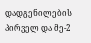დადგენილების პირველ და მე-2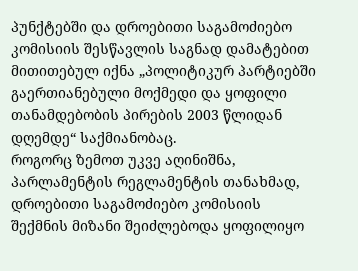პუნქტებში და დროებითი საგამოძიებო კომისიის შესწავლის საგნად დამატებით მითითებულ იქნა „პოლიტიკურ პარტიებში გაერთიანებული მოქმედი და ყოფილი თანამდებობის პირების 2003 წლიდან დღემდე“ საქმიანობაც.
როგორც ზემოთ უკვე აღინიშნა, პარლამენტის რეგლამენტის თანახმად, დროებითი საგამოძიებო კომისიის შექმნის მიზანი შეიძლებოდა ყოფილიყო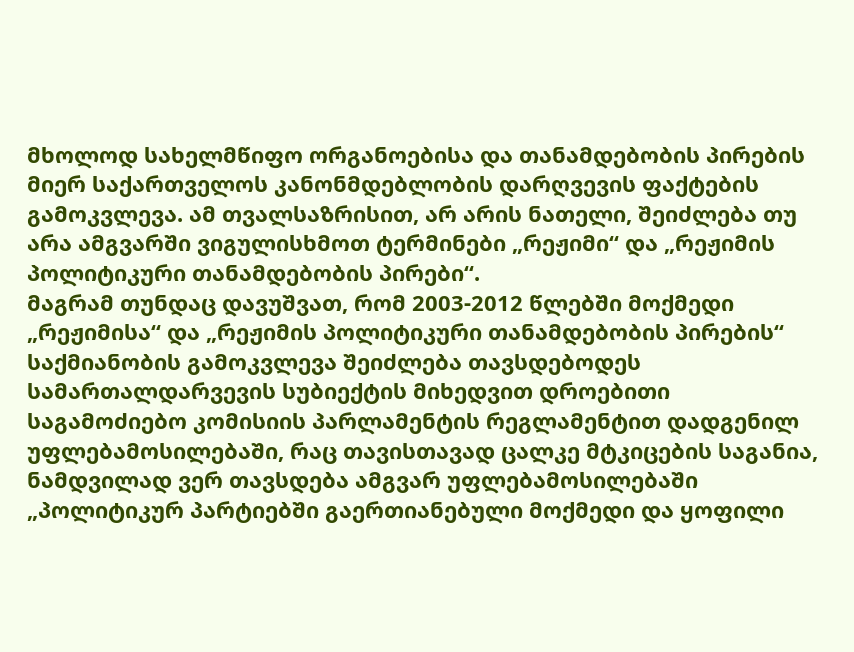მხოლოდ სახელმწიფო ორგანოებისა და თანამდებობის პირების მიერ საქართველოს კანონმდებლობის დარღვევის ფაქტების გამოკვლევა. ამ თვალსაზრისით, არ არის ნათელი, შეიძლება თუ არა ამგვარში ვიგულისხმოთ ტერმინები „რეჟიმი“ და „რეჟიმის პოლიტიკური თანამდებობის პირები“.
მაგრამ თუნდაც დავუშვათ, რომ 2003-2012 წლებში მოქმედი „რეჟიმისა“ და „რეჟიმის პოლიტიკური თანამდებობის პირების“ საქმიანობის გამოკვლევა შეიძლება თავსდებოდეს სამართალდარვევის სუბიექტის მიხედვით დროებითი საგამოძიებო კომისიის პარლამენტის რეგლამენტით დადგენილ უფლებამოსილებაში, რაც თავისთავად ცალკე მტკიცების საგანია, ნამდვილად ვერ თავსდება ამგვარ უფლებამოსილებაში „პოლიტიკურ პარტიებში გაერთიანებული მოქმედი და ყოფილი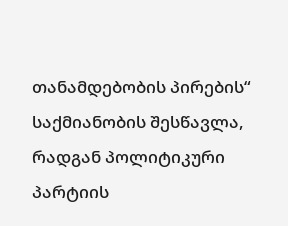თანამდებობის პირების“ საქმიანობის შესწავლა, რადგან პოლიტიკური პარტიის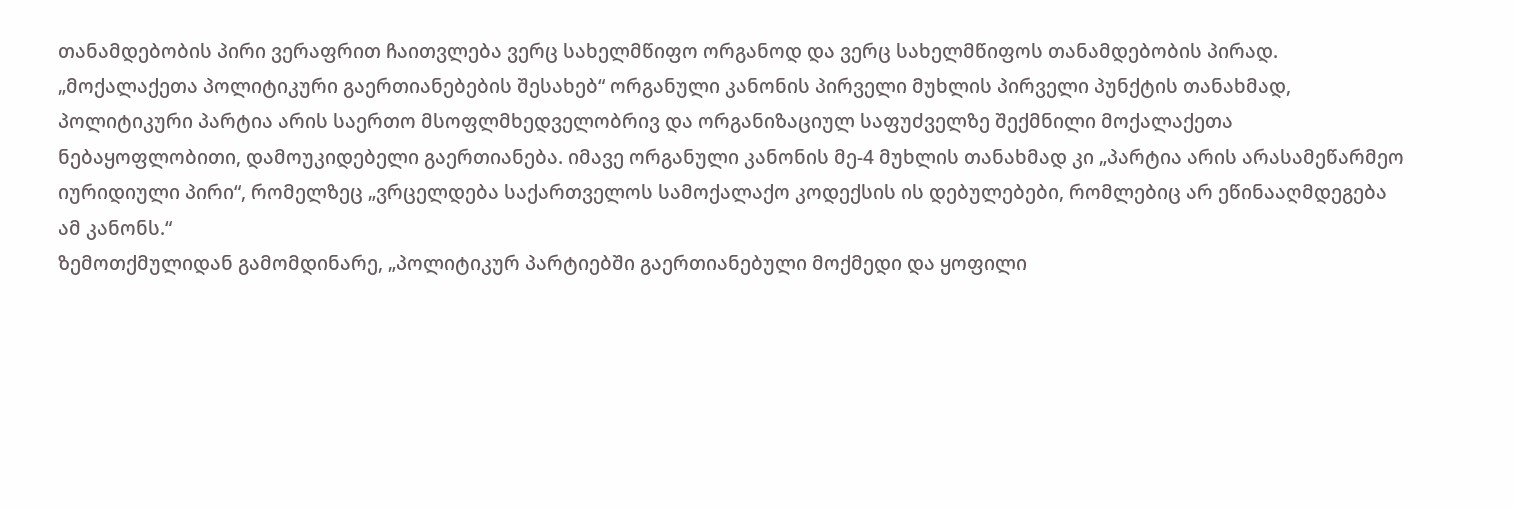თანამდებობის პირი ვერაფრით ჩაითვლება ვერც სახელმწიფო ორგანოდ და ვერც სახელმწიფოს თანამდებობის პირად.
„მოქალაქეთა პოლიტიკური გაერთიანებების შესახებ“ ორგანული კანონის პირველი მუხლის პირველი პუნქტის თანახმად, პოლიტიკური პარტია არის საერთო მსოფლმხედველობრივ და ორგანიზაციულ საფუძველზე შექმნილი მოქალაქეთა ნებაყოფლობითი, დამოუკიდებელი გაერთიანება. იმავე ორგანული კანონის მე-4 მუხლის თანახმად კი „პარტია არის არასამეწარმეო იურიდიული პირი“, რომელზეც „ვრცელდება საქართველოს სამოქალაქო კოდექსის ის დებულებები, რომლებიც არ ეწინააღმდეგება ამ კანონს.“
ზემოთქმულიდან გამომდინარე, „პოლიტიკურ პარტიებში გაერთიანებული მოქმედი და ყოფილი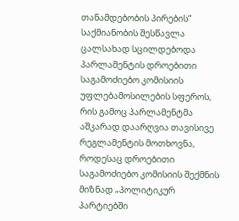თანამდებობის პირების“ საქმიანობის შესწავლა ცალსახად სცილდებოდა პარლამენტის დროებითი საგამოძიებო კომისიის უფლებამოსილების სფეროს, რის გამოც პარლამენტმა აშკარად დაარღვია თავისივე რეგლამენტის მოთხოვნა, როდესაც დროებითი საგამოძიებო კომისიის შექმნის მიზნად „პოლიტიკურ პარტიებში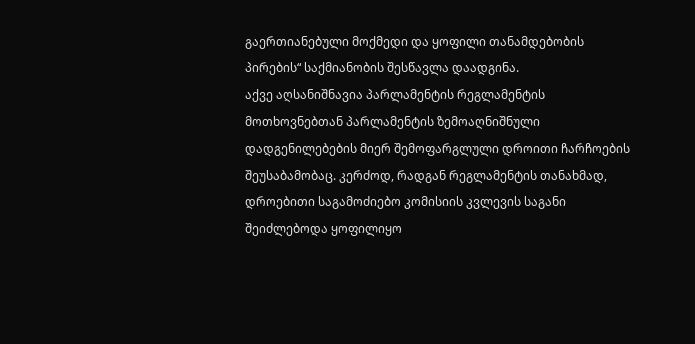გაერთიანებული მოქმედი და ყოფილი თანამდებობის პირების“ საქმიანობის შესწავლა დაადგინა.
აქვე აღსანიშნავია პარლამენტის რეგლამენტის მოთხოვნებთან პარლამენტის ზემოაღნიშნული დადგენილებების მიერ შემოფარგლული დროითი ჩარჩოების შეუსაბამობაც. კერძოდ, რადგან რეგლამენტის თანახმად, დროებითი საგამოძიებო კომისიის კვლევის საგანი შეიძლებოდა ყოფილიყო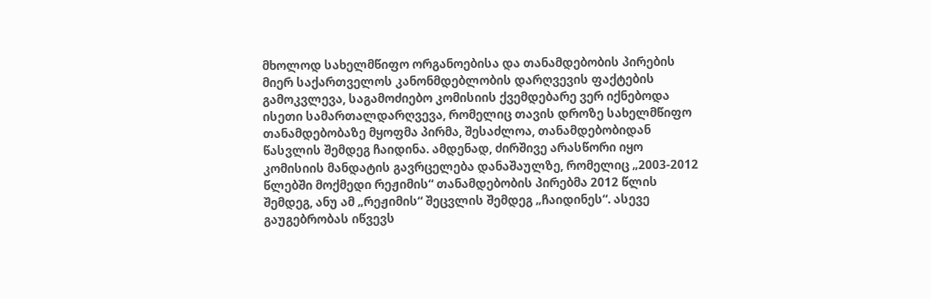მხოლოდ სახელმწიფო ორგანოებისა და თანამდებობის პირების მიერ საქართველოს კანონმდებლობის დარღვევის ფაქტების გამოკვლევა, საგამოძიებო კომისიის ქვემდებარე ვერ იქნებოდა ისეთი სამართალდარღვევა, რომელიც თავის დროზე სახელმწიფო თანამდებობაზე მყოფმა პირმა, შესაძლოა, თანამდებობიდან წასვლის შემდეგ ჩაიდინა. ამდენად, ძირშივე არასწორი იყო კომისიის მანდატის გავრცელება დანაშაულზე, რომელიც „2003-2012 წლებში მოქმედი რეჟიმის“ თანამდებობის პირებმა 2012 წლის შემდეგ, ანუ ამ „რეჟიმის“ შეცვლის შემდეგ „ჩაიდინეს“. ასევე გაუგებრობას იწვევს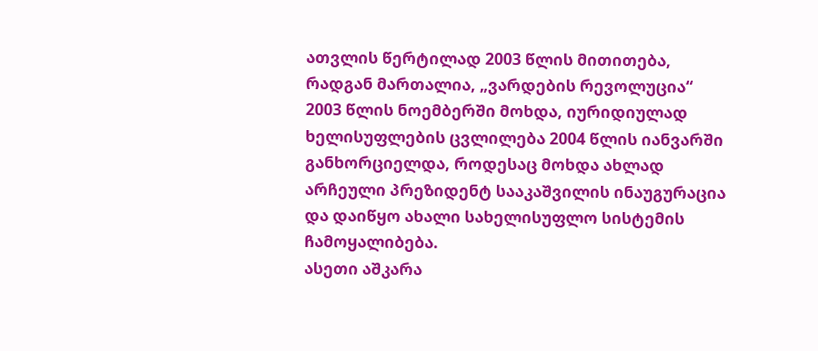ათვლის წერტილად 2003 წლის მითითება, რადგან მართალია, „ვარდების რევოლუცია“ 2003 წლის ნოემბერში მოხდა, იურიდიულად ხელისუფლების ცვლილება 2004 წლის იანვარში განხორციელდა, როდესაც მოხდა ახლად არჩეული პრეზიდენტ სააკაშვილის ინაუგურაცია და დაიწყო ახალი სახელისუფლო სისტემის ჩამოყალიბება.
ასეთი აშკარა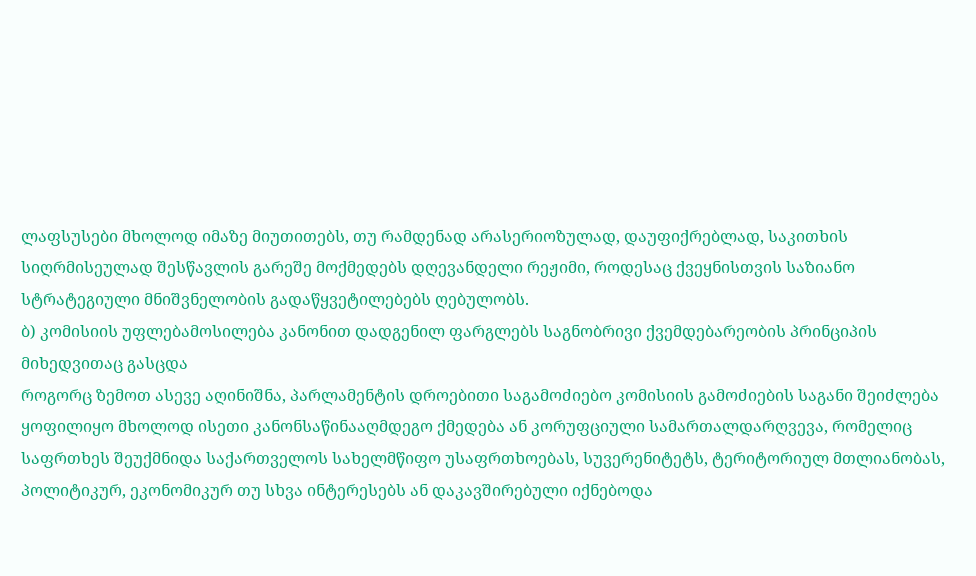ლაფსუსები მხოლოდ იმაზე მიუთითებს, თუ რამდენად არასერიოზულად, დაუფიქრებლად, საკითხის სიღრმისეულად შესწავლის გარეშე მოქმედებს დღევანდელი რეჟიმი, როდესაც ქვეყნისთვის საზიანო სტრატეგიული მნიშვნელობის გადაწყვეტილებებს ღებულობს.
ბ) კომისიის უფლებამოსილება კანონით დადგენილ ფარგლებს საგნობრივი ქვემდებარეობის პრინციპის მიხედვითაც გასცდა
როგორც ზემოთ ასევე აღინიშნა, პარლამენტის დროებითი საგამოძიებო კომისიის გამოძიების საგანი შეიძლება ყოფილიყო მხოლოდ ისეთი კანონსაწინააღმდეგო ქმედება ან კორუფციული სამართალდარღვევა, რომელიც საფრთხეს შეუქმნიდა საქართველოს სახელმწიფო უსაფრთხოებას, სუვერენიტეტს, ტერიტორიულ მთლიანობას, პოლიტიკურ, ეკონომიკურ თუ სხვა ინტერესებს ან დაკავშირებული იქნებოდა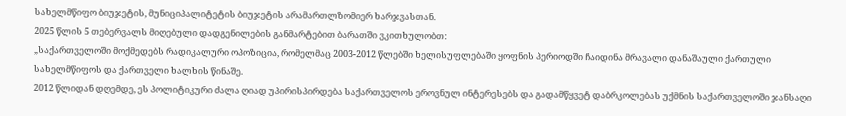სახელმწიფო ბიუჯეტის, მუნიციპალიტეტის ბიუჯეტის არამართლზომიერ ხარჯვასთან.
2025 წლის 5 თებერვალს მიღებული დადგენილების განმარტებით ბარათში ვკითხულობთ:
„საქართველოში მოქმედებს რადიკალური ოპოზიცია, რომელმაც 2003-2012 წლებში ხელისუფლებაში ყოფნის პერიოდში ჩაიდინა მრავალი დანაშაული ქართული სახელმწიფოს და ქართველი ხალხის წინაშე.
2012 წლიდან დღემდე, ეს პოლიტიკური ძალა ღიად უპირისპირდება საქართველოს ეროვნულ ინტერესებს და გადამწყვეტ დაბრკოლებას უქმნის საქართველოში ჯანსაღი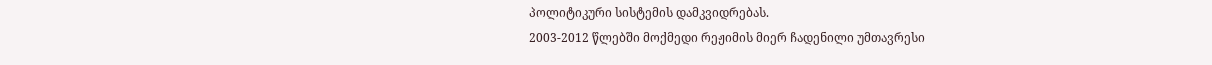პოლიტიკური სისტემის დამკვიდრებას.
2003-2012 წლებში მოქმედი რეჟიმის მიერ ჩადენილი უმთავრესი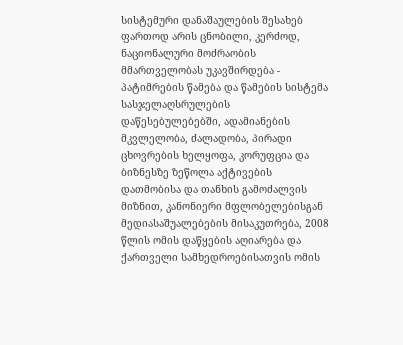სისტემური დანაშაულების შესახებ ფართოდ არის ცნობილი, კერძოდ, ნაციონალური მოძრაობის მმართველობას უკავშირდება - პატიმრების წამება და წამების სისტემა სასჯელაღსრულების დაწესებულებებში, ადამიანების მკვლელობა, ძალადობა, პირადი ცხოვრების ხელყოფა, კორუფცია და ბიზნესზე ზეწოლა აქტივების დათმობისა და თანხის გამოძალვის მიზნით, კანონიერი მფლობელებისგან მედიასაშუალებების მისაკუთრება, 2008 წლის ომის დაწყების აღიარება და ქართველი სამხედროებისათვის ომის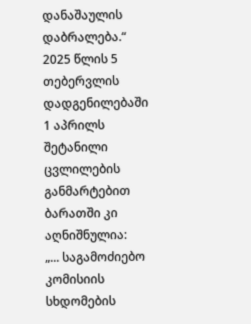დანაშაულის დაბრალება.“
2025 წლის 5 თებერვლის დადგენილებაში 1 აპრილს შეტანილი ცვლილების განმარტებით ბარათში კი აღნიშნულია:
„... საგამოძიებო კომისიის სხდომების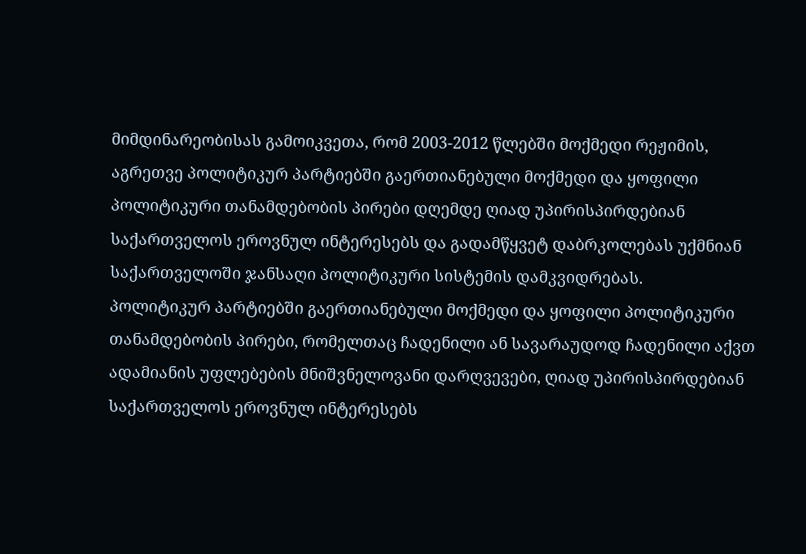მიმდინარეობისას გამოიკვეთა, რომ 2003-2012 წლებში მოქმედი რეჟიმის, აგრეთვე პოლიტიკურ პარტიებში გაერთიანებული მოქმედი და ყოფილი პოლიტიკური თანამდებობის პირები დღემდე ღიად უპირისპირდებიან საქართველოს ეროვნულ ინტერესებს და გადამწყვეტ დაბრკოლებას უქმნიან საქართველოში ჯანსაღი პოლიტიკური სისტემის დამკვიდრებას.
პოლიტიკურ პარტიებში გაერთიანებული მოქმედი და ყოფილი პოლიტიკური თანამდებობის პირები, რომელთაც ჩადენილი ან სავარაუდოდ ჩადენილი აქვთ ადამიანის უფლებების მნიშვნელოვანი დარღვევები, ღიად უპირისპირდებიან საქართველოს ეროვნულ ინტერესებს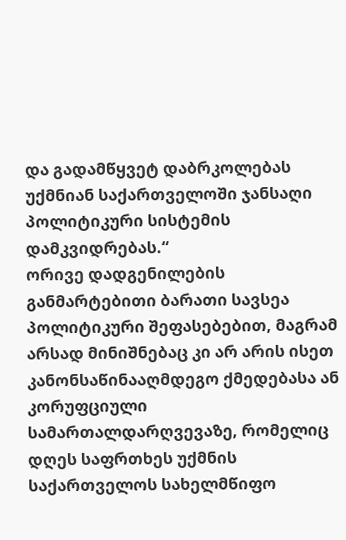და გადამწყვეტ დაბრკოლებას უქმნიან საქართველოში ჯანსაღი პოლიტიკური სისტემის დამკვიდრებას.“
ორივე დადგენილების განმარტებითი ბარათი სავსეა პოლიტიკური შეფასებებით, მაგრამ არსად მინიშნებაც კი არ არის ისეთ კანონსაწინააღმდეგო ქმედებასა ან კორუფციული სამართალდარღვევაზე, რომელიც დღეს საფრთხეს უქმნის საქართველოს სახელმწიფო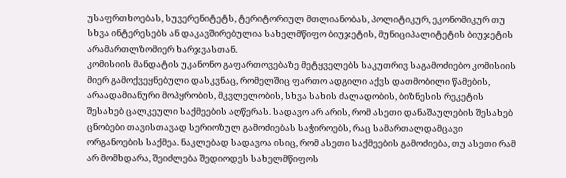უსაფრთხოებას, სუვერენიტეტს, ტერიტორიულ მთლიანობას, პოლიტიკურ, ეკონომიკურ თუ სხვა ინტერესებს ან დაკავშირებულია სახელმწიფო ბიუჯეტის, მუნიციპალიტეტის ბიუჯეტის არამართლზომიერ ხარჯვასთან.
კომისიის მანდატის უკანონო გაფართოვებაზე მეტყველებს საკუთრივ საგამოძიებო კომისიის მიერ გამოქვეყნებული დასკვნაც, რომელშიც ფართო ადგილი აქვს დათმობილი წამების, არაადამიანური მოპყრობის, მკვლელობის, სხვა სახის ძალადობის, ბიზნესის რეკეტის შესახებ ცალკეული საქმეების აღწერას. სადავო არ არის, რომ ასეთი დანაშაულების შესახებ ცნობები თავისთავად სერიოზულ გამოძიებას საჭიროებს, რაც სამართალდამცავი ორგანოების საქმეა. ნაკლებად სადავოა ისიც, რომ ასეთი საქმეების გამოძიება, თუ ასეთი რამ არ მომხდარა, შეიძლება შედიოდეს სახელმწიფოს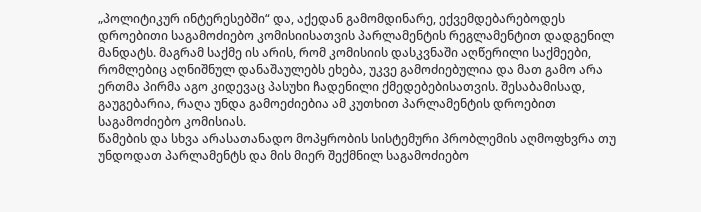„პოლიტიკურ ინტერესებში“ და, აქედან გამომდინარე, ექვემდებარებოდეს დროებითი საგამოძიებო კომისიისათვის პარლამენტის რეგლამენტით დადგენილ მანდატს. მაგრამ საქმე ის არის, რომ კომისიის დასკვნაში აღწერილი საქმეები, რომლებიც აღნიშნულ დანაშაულებს ეხება, უკვე გამოძიებულია და მათ გამო არა ერთმა პირმა აგო კიდევაც პასუხი ჩადენილი ქმედებებისათვის. შესაბამისად, გაუგებარია, რაღა უნდა გამოეძიებია ამ კუთხით პარლამენტის დროებით საგამოძიებო კომისიას.
წამების და სხვა არასათანადო მოპყრობის სისტემური პრობლემის აღმოფხვრა თუ უნდოდათ პარლამენტს და მის მიერ შექმნილ საგამოძიებო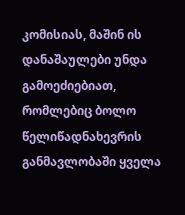კომისიას, მაშინ ის დანაშაულები უნდა გამოეძიებიათ, რომლებიც ბოლო წელიწადნახევრის განმავლობაში ყველა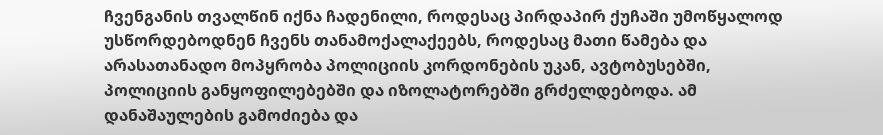ჩვენგანის თვალწინ იქნა ჩადენილი, როდესაც პირდაპირ ქუჩაში უმოწყალოდ უსწორდებოდნენ ჩვენს თანამოქალაქეებს, როდესაც მათი წამება და არასათანადო მოპყრობა პოლიციის კორდონების უკან, ავტობუსებში, პოლიციის განყოფილებებში და იზოლატორებში გრძელდებოდა. ამ დანაშაულების გამოძიება და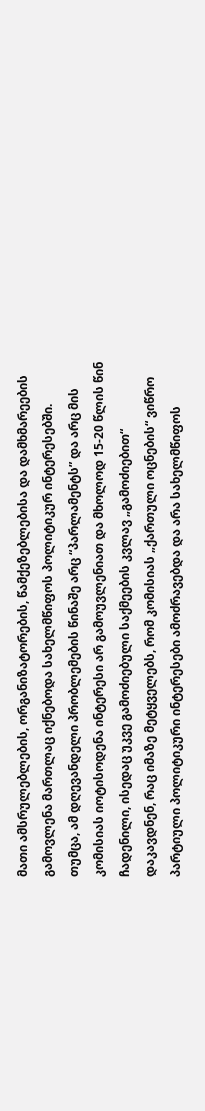მათი ამსრულებლების, ორგანიზატორების, წამქეზებლებისა და დამხმარეების გამოვლენა მართლაც იქნებოდა სახელმწიფოს პოლიტიკურ ინტერესებში. თუმცა, ამ დღევანდელი პრობლემების წინაშე არც “პარლამენტს” და არც მის კომისიას იოტისოდენა ინტერესი არ გამოუვლენიათ და მხოლოდ 15-20 წლის წინ ჩადენილი, ისედაც უკვე გამოძიებული საქმეების კვლავ „გამოძიებით“ დაკავდნენ, რაც იმაზე მეტყველებს, რომ კომისიას „ქართული ოცნების“ ვიწრო პარტიული პოლიტიკური ინტერესები ამოძრავებდა და არა სახელმწიფოს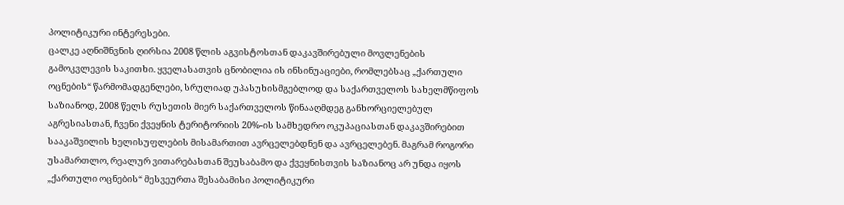პოლიტიკური ინტერესები.
ცალკე აღნიშნვნის ღირსია 2008 წლის აგვისტოსთან დაკავშირებული მოვლენების გამოკვლევის საკითხი. ყველასათვის ცნობილია ის ინსინუაციები, რომლებსაც „ქართული ოცნების“ წარმომადგენლები, სრულიად უპასუხისმგებლოდ და საქართველოს სახელმწიფოს საზიანოდ, 2008 წელს რუსეთის მიერ საქართველოს წინააღმდეგ განხორციელებულ აგრესიასთან, ჩვენი ქვეყნის ტერიტორიის 20%-ის სამხედრო ოკუპაციასთან დაკავშირებით სააკაშვილის ხელისუფლების მისამართით ავრცელებდნენ და ავრცელებენ. მაგრამ როგორი უსამართლო, რეალურ ვითარებასთან შეუსაბამო და ქვეყნისთვის საზიანოც არ უნდა იყოს „ქართული ოცნების“ მესვეურთა შესაბამისი პოლიტიკური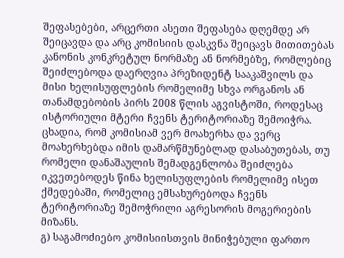შეფასებები, არცერთი ასეთი შეფასება დღემდე არ შეიცავდა და არც კომისიის დასკვნა შეიცავს მითითებას კანონის კონკრეტულ ნორმაზე ან ნორმებზე, რომლებიც შეიძლებოდა დაერღვია პრეზიდენტ სააკაშვილს და მისი ხელისუფლების რომელიმე სხვა ორგანოს ან თანამდებობის პირს 2008 წლის აგვისტოში, როდესაც ისტორიული მტერი ჩვენს ტერიტორიაზე შემოიჭრა. ცხადია, რომ კომისიამ ვერ მოახერხა და ვერც მოახერხებდა იმის დამარწმუნებლად დასაბუთებას, თუ რომელი დანაშაულის შემადგენლობა შეიძლება იკვეთებოდეს წინა ხელისუფლების რომელიმე ისეთ ქმედებაში, რომელიც ემსახურებოდა ჩვენს ტერიტორიაზე შემოჭრილი აგრესორის მოგერიების მიზანს.
გ) საგამოძიებო კომისიისთვის მინიჭებული ფართო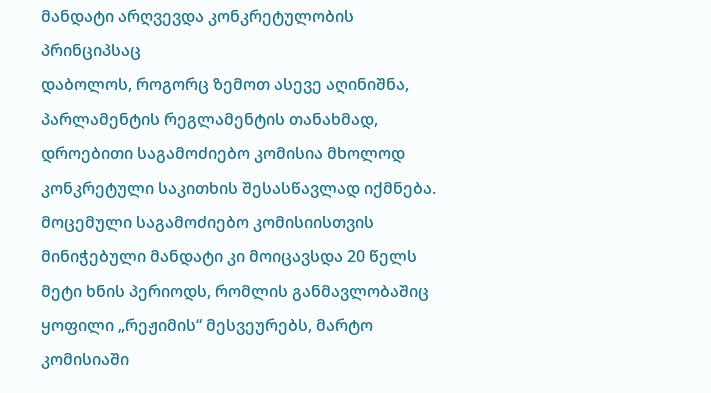მანდატი არღვევდა კონკრეტულობის პრინციპსაც
დაბოლოს, როგორც ზემოთ ასევე აღინიშნა, პარლამენტის რეგლამენტის თანახმად, დროებითი საგამოძიებო კომისია მხოლოდ კონკრეტული საკითხის შესასწავლად იქმნება. მოცემული საგამოძიებო კომისიისთვის მინიჭებული მანდატი კი მოიცავსდა 20 წელს მეტი ხნის პერიოდს, რომლის განმავლობაშიც ყოფილი „რეჟიმის“ მესვეურებს, მარტო კომისიაში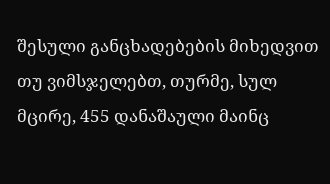შესული განცხადებების მიხედვით თუ ვიმსჯელებთ, თურმე, სულ მცირე, 455 დანაშაული მაინც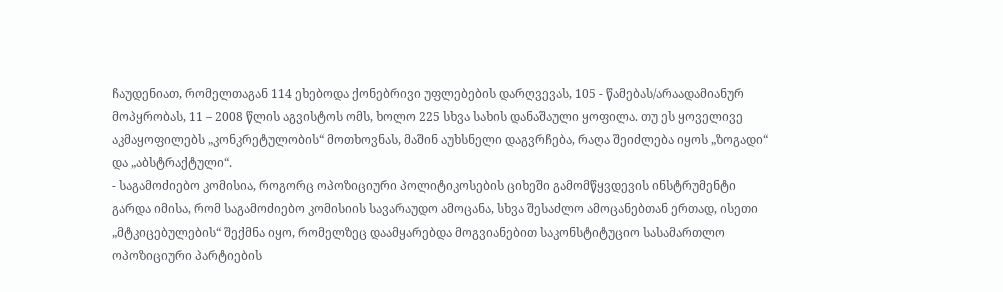ჩაუდენიათ, რომელთაგან 114 ეხებოდა ქონებრივი უფლებების დარღვევას, 105 - წამებას/არაადამიანურ მოპყრობას, 11 – 2008 წლის აგვისტოს ომს, ხოლო 225 სხვა სახის დანაშაული ყოფილა. თუ ეს ყოველივე აკმაყოფილებს „კონკრეტულობის“ მოთხოვნას, მაშინ აუხსნელი დაგვრჩება, რაღა შეიძლება იყოს „ზოგადი“ და „აბსტრაქტული“.
- საგამოძიებო კომისია, როგორც ოპოზიციური პოლიტიკოსების ციხეში გამომწყვდევის ინსტრუმენტი
გარდა იმისა, რომ საგამოძიებო კომისიის სავარაუდო ამოცანა, სხვა შესაძლო ამოცანებთან ერთად, ისეთი „მტკიცებულების“ შექმნა იყო, რომელზეც დაამყარებდა მოგვიანებით საკონსტიტუციო სასამართლო ოპოზიციური პარტიების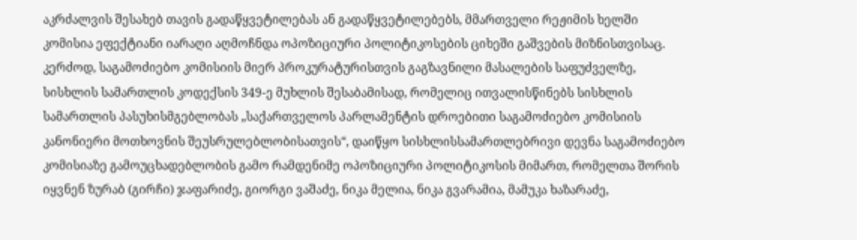აკრძალვის შესახებ თავის გადაწყვეტილებას ან გადაწყვეტილებებს, მმართველი რეჟიმის ხელში კომისია ეფექტიანი იარაღი აღმოჩნდა ოპოზიციური პოლიტიკოსების ციხეში გაშვების მიზნისთვისაც.
კერძოდ, საგამოძიებო კომისიის მიერ პროკურატურისთვის გაგზავნილი მასალების საფუძველზე, სისხლის სამართლის კოდექსის 349-ე მუხლის შესაბამისად, რომელიც ითვალისწინებს სისხლის სამართლის პასუხისმგებლობას „საქართველოს პარლამენტის დროებითი საგამოძიებო კომისიის კანონიერი მოთხოვნის შეუსრულებლობისათვის“, დაიწყო სისხლისსამართლებრივი დევნა საგამოძიებო კომისიაზე გამოუცხადებლობის გამო რამდენიმე ოპოზიციური პოლიტიკოსის მიმართ, რომელთა შორის იყვნენ ზურაბ (გირჩი) ჯაფარიძე, გიორგი ვაშაძე, ნიკა მელია, ნიკა გვარამია, მამუკა ხაზარაძე,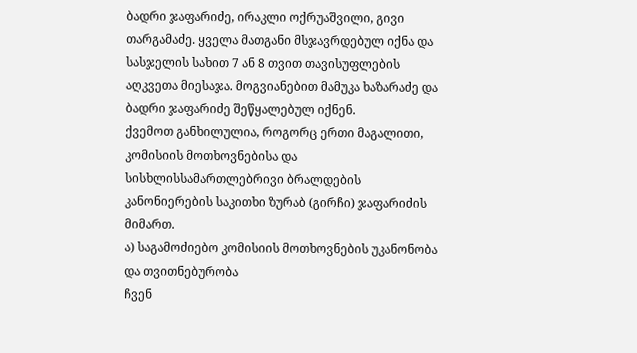ბადრი ჯაფარიძე, ირაკლი ოქრუაშვილი, გივი თარგამაძე. ყველა მათგანი მსჯავრდებულ იქნა და სასჯელის სახით 7 ან 8 თვით თავისუფლების აღკვეთა მიესაჯა. მოგვიანებით მამუკა ხაზარაძე და ბადრი ჯაფარიძე შეწყალებულ იქნენ.
ქვემოთ განხილულია, როგორც ერთი მაგალითი, კომისიის მოთხოვნებისა და სისხლისსამართლებრივი ბრალდების კანონიერების საკითხი ზურაბ (გირჩი) ჯაფარიძის მიმართ.
ა) საგამოძიებო კომისიის მოთხოვნების უკანონობა და თვითნებურობა
ჩვენ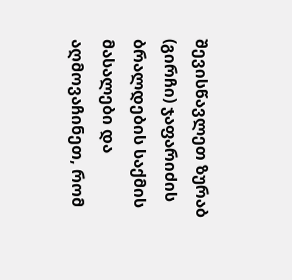შევისწავლეთ ზურაბ (გირჩი) ჯაფარიძის ბრალდების საქმის მასალები და აღმოვაჩინეთ, რომ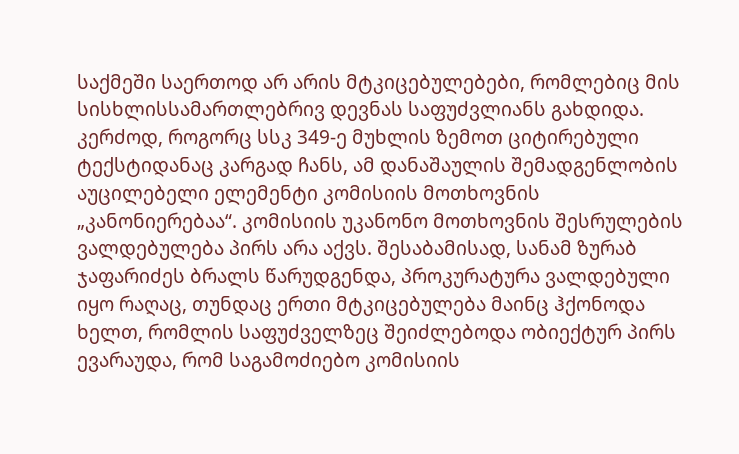საქმეში საერთოდ არ არის მტკიცებულებები, რომლებიც მის სისხლისსამართლებრივ დევნას საფუძვლიანს გახდიდა.
კერძოდ, როგორც სსკ 349-ე მუხლის ზემოთ ციტირებული ტექსტიდანაც კარგად ჩანს, ამ დანაშაულის შემადგენლობის აუცილებელი ელემენტი კომისიის მოთხოვნის „კანონიერებაა“. კომისიის უკანონო მოთხოვნის შესრულების ვალდებულება პირს არა აქვს. შესაბამისად, სანამ ზურაბ ჯაფარიძეს ბრალს წარუდგენდა, პროკურატურა ვალდებული იყო რაღაც, თუნდაც ერთი მტკიცებულება მაინც ჰქონოდა ხელთ, რომლის საფუძველზეც შეიძლებოდა ობიექტურ პირს ევარაუდა, რომ საგამოძიებო კომისიის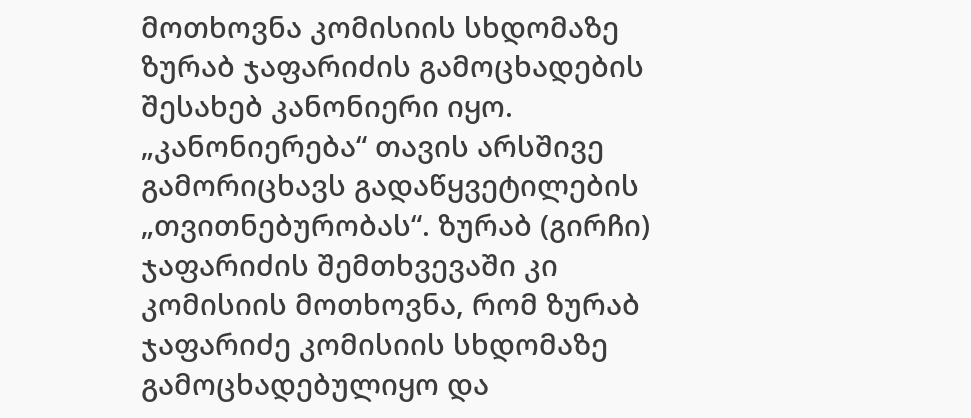მოთხოვნა კომისიის სხდომაზე ზურაბ ჯაფარიძის გამოცხადების შესახებ კანონიერი იყო. „კანონიერება“ თავის არსშივე გამორიცხავს გადაწყვეტილების „თვითნებურობას“. ზურაბ (გირჩი) ჯაფარიძის შემთხვევაში კი კომისიის მოთხოვნა, რომ ზურაბ ჯაფარიძე კომისიის სხდომაზე გამოცხადებულიყო და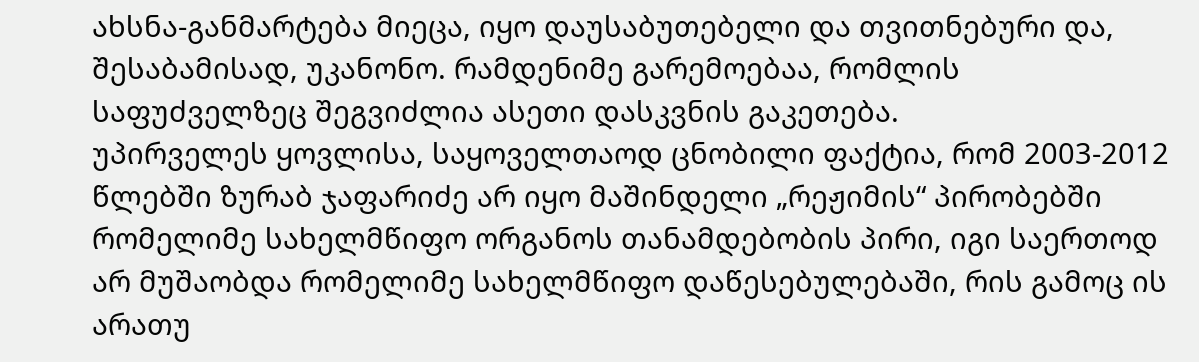ახსნა-განმარტება მიეცა, იყო დაუსაბუთებელი და თვითნებური და, შესაბამისად, უკანონო. რამდენიმე გარემოებაა, რომლის საფუძველზეც შეგვიძლია ასეთი დასკვნის გაკეთება.
უპირველეს ყოვლისა, საყოველთაოდ ცნობილი ფაქტია, რომ 2003-2012 წლებში ზურაბ ჯაფარიძე არ იყო მაშინდელი „რეჟიმის“ პირობებში რომელიმე სახელმწიფო ორგანოს თანამდებობის პირი, იგი საერთოდ არ მუშაობდა რომელიმე სახელმწიფო დაწესებულებაში, რის გამოც ის არათუ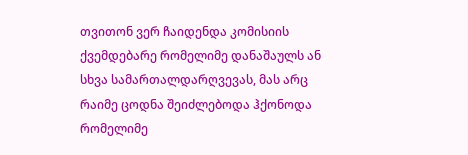თვითონ ვერ ჩაიდენდა კომისიის ქვემდებარე რომელიმე დანაშაულს ან სხვა სამართალდარღვევას, მას არც რაიმე ცოდნა შეიძლებოდა ჰქონოდა რომელიმე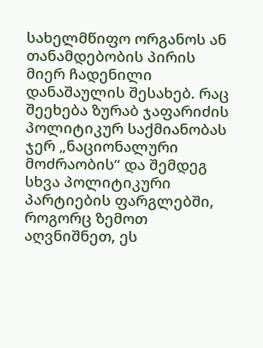სახელმწიფო ორგანოს ან თანამდებობის პირის მიერ ჩადენილი დანაშაულის შესახებ. რაც შეეხება ზურაბ ჯაფარიძის პოლიტიკურ საქმიანობას ჯერ „ნაციონალური მოძრაობის“ და შემდეგ სხვა პოლიტიკური პარტიების ფარგლებში, როგორც ზემოთ აღვნიშნეთ, ეს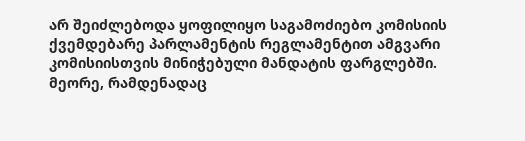არ შეიძლებოდა ყოფილიყო საგამოძიებო კომისიის ქვემდებარე პარლამენტის რეგლამენტით ამგვარი კომისიისთვის მინიჭებული მანდატის ფარგლებში.
მეორე, რამდენადაც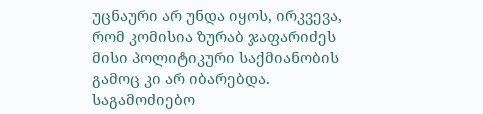უცნაური არ უნდა იყოს, ირკვევა, რომ კომისია ზურაბ ჯაფარიძეს მისი პოლიტიკური საქმიანობის გამოც კი არ იბარებდა. საგამოძიებო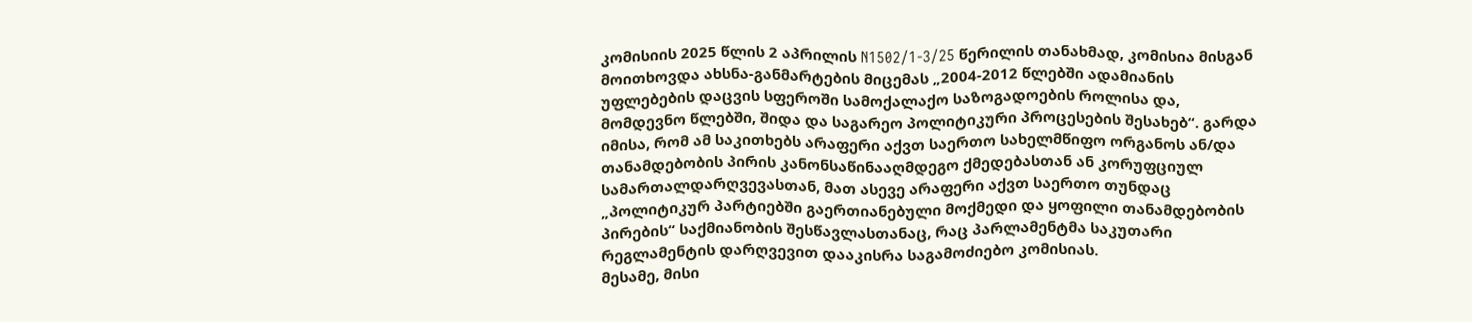კომისიის 2025 წლის 2 აპრილის N1502/1-3/25 წერილის თანახმად, კომისია მისგან მოითხოვდა ახსნა-განმარტების მიცემას „2004-2012 წლებში ადამიანის უფლებების დაცვის სფეროში სამოქალაქო საზოგადოების როლისა და, მომდევნო წლებში, შიდა და საგარეო პოლიტიკური პროცესების შესახებ“. გარდა იმისა, რომ ამ საკითხებს არაფერი აქვთ საერთო სახელმწიფო ორგანოს ან/და თანამდებობის პირის კანონსაწინააღმდეგო ქმედებასთან ან კორუფციულ სამართალდარღვევასთან, მათ ასევე არაფერი აქვთ საერთო თუნდაც „პოლიტიკურ პარტიებში გაერთიანებული მოქმედი და ყოფილი თანამდებობის პირების“ საქმიანობის შესწავლასთანაც, რაც პარლამენტმა საკუთარი რეგლამენტის დარღვევით დააკისრა საგამოძიებო კომისიას.
მესამე, მისი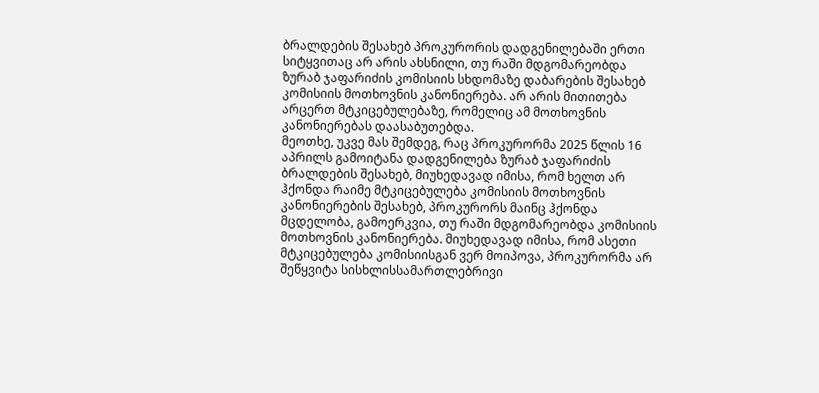ბრალდების შესახებ პროკურორის დადგენილებაში ერთი სიტყვითაც არ არის ახსნილი, თუ რაში მდგომარეობდა ზურაბ ჯაფარიძის კომისიის სხდომაზე დაბარების შესახებ კომისიის მოთხოვნის კანონიერება. არ არის მითითება არცერთ მტკიცებულებაზე, რომელიც ამ მოთხოვნის კანონიერებას დაასაბუთებდა.
მეოთხე, უკვე მას შემდეგ, რაც პროკურორმა 2025 წლის 16 აპრილს გამოიტანა დადგენილება ზურაბ ჯაფარიძის ბრალდების შესახებ, მიუხედავად იმისა, რომ ხელთ არ ჰქონდა რაიმე მტკიცებულება კომისიის მოთხოვნის კანონიერების შესახებ, პროკურორს მაინც ჰქონდა მცდელობა, გამოერკვია, თუ რაში მდგომარეობდა კომისიის მოთხოვნის კანონიერება. მიუხედავად იმისა, რომ ასეთი მტკიცებულება კომისიისგან ვერ მოიპოვა, პროკურორმა არ შეწყვიტა სისხლისსამართლებრივი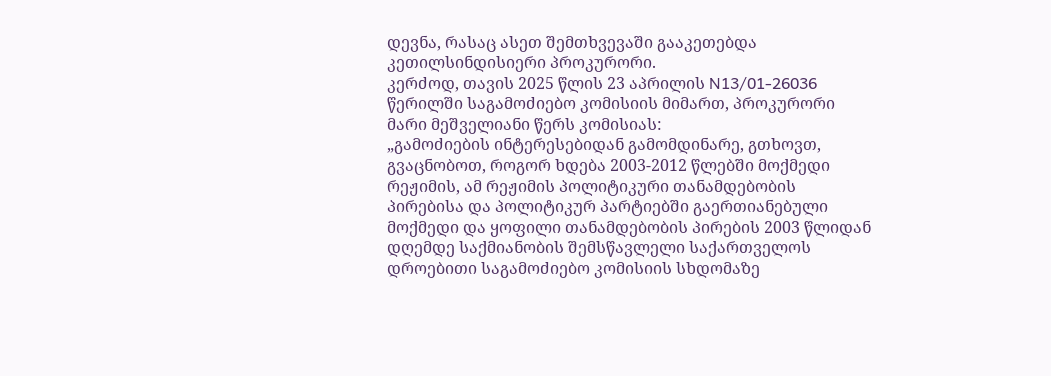დევნა, რასაც ასეთ შემთხვევაში გააკეთებდა კეთილსინდისიერი პროკურორი.
კერძოდ, თავის 2025 წლის 23 აპრილის N13/01-26036 წერილში საგამოძიებო კომისიის მიმართ, პროკურორი მარი მეშველიანი წერს კომისიას:
„გამოძიების ინტერესებიდან გამომდინარე, გთხოვთ, გვაცნობოთ, როგორ ხდება 2003-2012 წლებში მოქმედი რეჟიმის, ამ რეჟიმის პოლიტიკური თანამდებობის პირებისა და პოლიტიკურ პარტიებში გაერთიანებული მოქმედი და ყოფილი თანამდებობის პირების 2003 წლიდან დღემდე საქმიანობის შემსწავლელი საქართველოს დროებითი საგამოძიებო კომისიის სხდომაზე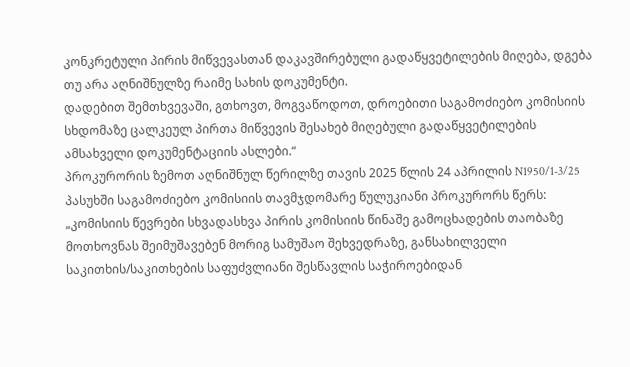კონკრეტული პირის მიწვევასთან დაკავშირებული გადაწყვეტილების მიღება, დგება თუ არა აღნიშნულზე რაიმე სახის დოკუმენტი.
დადებით შემთხვევაში, გთხოვთ, მოგვაწოდოთ, დროებითი საგამოძიებო კომისიის სხდომაზე ცალკეულ პირთა მიწვევის შესახებ მიღებული გადაწყვეტილების ამსახველი დოკუმენტაციის ასლები.“
პროკურორის ზემოთ აღნიშნულ წერილზე თავის 2025 წლის 24 აპრილის N1950/1-3/25 პასუხში საგამოძიებო კომისიის თავმჯდომარე წულუკიანი პროკურორს წერს:
„კომისიის წევრები სხვადასხვა პირის კომისიის წინაშე გამოცხადების თაობაზე მოთხოვნას შეიმუშავებენ მორიგ სამუშაო შეხვედრაზე, განსახილველი საკითხის/საკითხების საფუძვლიანი შესწავლის საჭიროებიდან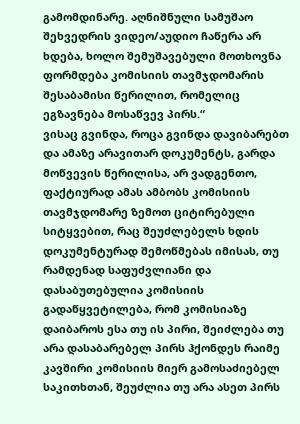გამომდინარე. აღნიშნული სამუშაო შეხვედრის ვიდეო/აუდიო ჩაწერა არ ხდება, ხოლო შემუშავებული მოთხოვნა ფორმდება კომისიის თავმჯდომარის შესაბამისი წერილით, რომელიც ეგზავნება მოსაწვევ პირს.“
ვისაც გვინდა, როცა გვინდა დავიბარებთ და ამაზე არავითარ დოკუმენტს, გარდა მოწვევის წერილისა, არ ვადგენთო, ფაქტიურად ამას ამბობს კომისიის თავმჯდომარე ზემოთ ციტირებული სიტყვებით, რაც შეუძლებელს ხდის დოკუმენტურად შემოწმებას იმისას, თუ რამდენად საფუძვლიანი და დასაბუთებულია კომისიის გადაწყვეტილება, რომ კომისიაზე დაიბაროს ესა თუ ის პირი, შეიძლება თუ არა დასაბარებელ პირს ჰქონდეს რაიმე კავშირი კომისიის მიერ გამოსაძიებელ საკითხთან, შეუძლია თუ არა ასეთ პირს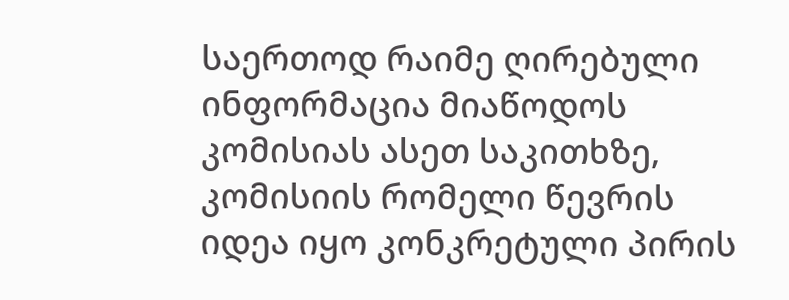საერთოდ რაიმე ღირებული ინფორმაცია მიაწოდოს კომისიას ასეთ საკითხზე, კომისიის რომელი წევრის იდეა იყო კონკრეტული პირის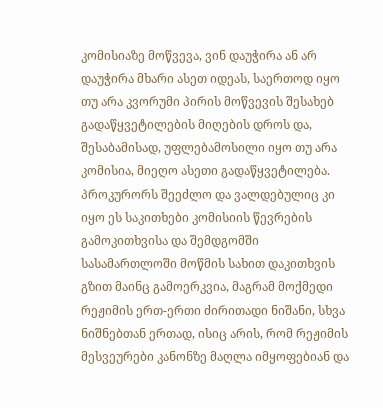კომისიაზე მოწვევა, ვინ დაუჭირა ან არ დაუჭირა მხარი ასეთ იდეას, საერთოდ იყო თუ არა კვორუმი პირის მოწვევის შესახებ გადაწყვეტილების მიღების დროს და, შესაბამისად, უფლებამოსილი იყო თუ არა კომისია, მიეღო ასეთი გადაწყვეტილება.
პროკურორს შეეძლო და ვალდებულიც კი იყო ეს საკითხები კომისიის წევრების გამოკითხვისა და შემდგომში სასამართლოში მოწმის სახით დაკითხვის გზით მაინც გამოერკვია, მაგრამ მოქმედი რეჟიმის ერთ-ერთი ძირითადი ნიშანი, სხვა ნიშნებთან ერთად, ისიც არის, რომ რეჟიმის მესვეურები კანონზე მაღლა იმყოფებიან და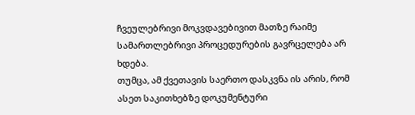ჩვეულებრივი მოკვდავებივით მათზე რაიმე სამართლებრივი პროცედურების გავრცელება არ ხდება.
თუმცა, ამ ქვეთავის საერთო დასკვნა ის არის, რომ ასეთ საკითხებზე დოკუმენტური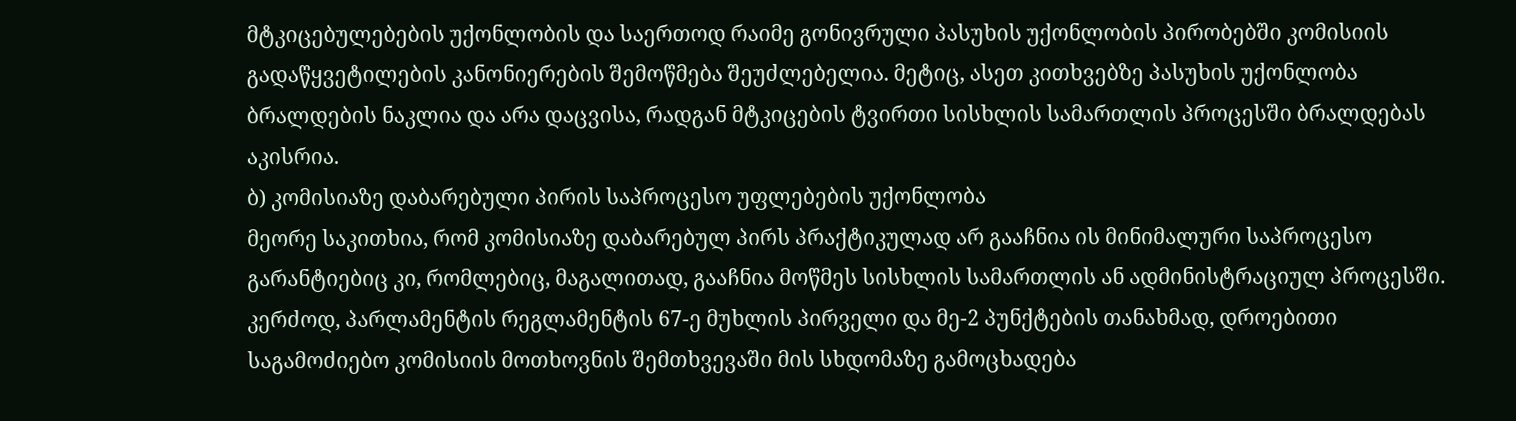მტკიცებულებების უქონლობის და საერთოდ რაიმე გონივრული პასუხის უქონლობის პირობებში კომისიის გადაწყვეტილების კანონიერების შემოწმება შეუძლებელია. მეტიც, ასეთ კითხვებზე პასუხის უქონლობა ბრალდების ნაკლია და არა დაცვისა, რადგან მტკიცების ტვირთი სისხლის სამართლის პროცესში ბრალდებას აკისრია.
ბ) კომისიაზე დაბარებული პირის საპროცესო უფლებების უქონლობა
მეორე საკითხია, რომ კომისიაზე დაბარებულ პირს პრაქტიკულად არ გააჩნია ის მინიმალური საპროცესო გარანტიებიც კი, რომლებიც, მაგალითად, გააჩნია მოწმეს სისხლის სამართლის ან ადმინისტრაციულ პროცესში.
კერძოდ, პარლამენტის რეგლამენტის 67-ე მუხლის პირველი და მე-2 პუნქტების თანახმად, დროებითი საგამოძიებო კომისიის მოთხოვნის შემთხვევაში მის სხდომაზე გამოცხადება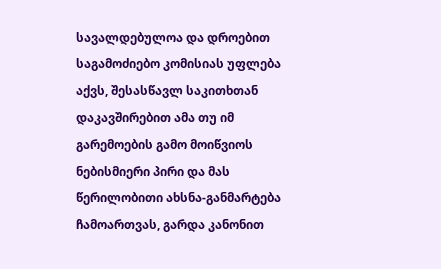სავალდებულოა და დროებით საგამოძიებო კომისიას უფლება აქვს, შესასწავლ საკითხთან დაკავშირებით ამა თუ იმ გარემოების გამო მოიწვიოს ნებისმიერი პირი და მას წერილობითი ახსნა-განმარტება ჩამოართვას, გარდა კანონით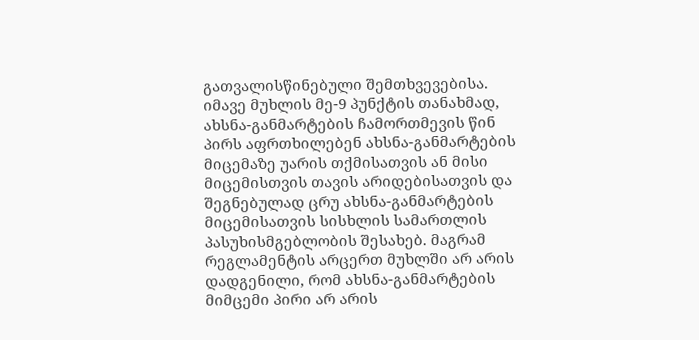გათვალისწინებული შემთხვევებისა.
იმავე მუხლის მე-9 პუნქტის თანახმად, ახსნა-განმარტების ჩამორთმევის წინ პირს აფრთხილებენ ახსნა-განმარტების მიცემაზე უარის თქმისათვის ან მისი მიცემისთვის თავის არიდებისათვის და შეგნებულად ცრუ ახსნა-განმარტების მიცემისათვის სისხლის სამართლის პასუხისმგებლობის შესახებ. მაგრამ რეგლამენტის არცერთ მუხლში არ არის დადგენილი, რომ ახსნა-განმარტების მიმცემი პირი არ არის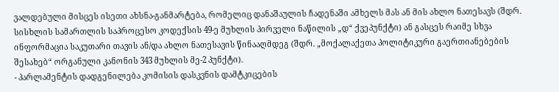ვალდებული მისცეს ისეთი ახსნა-განმარტება, რომელიც დანაშაულის ჩადენაში ამხელს მას ან მის ახლო ნათესავს (შდრ. სისხლის სამართლის საპროცესო კოდექსის 49-ე მუხლის პირველი ნაწილის „დ“ ქვეპუნქტი) ან გასცეს რაიმე სხვა ინფორმაცია საკუთარი თავის ან/და ახლო ნათესავის წინააღმდეგ (შდრ. „მოქალაქეთა პოლიტიკური გაერთიანებების შესახებ“ ორგანული კანონის 343 მუხლის მე-2 პუნქტი).
- პარლამენტის დადგენილება კომისის დასკვნის დამტკიცების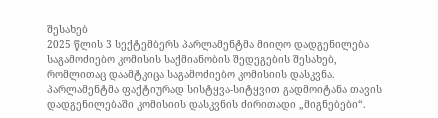შესახებ
2025 წლის 3 სექტემბერს პარლამენტმა მიიღო დადგენილება საგამოძიებო კომისის საქმიანობის შედეგების შესახებ, რომლითაც დაამტკიცა საგამოძიებო კომისიის დასკვნა. პარლამენტმა ფაქტიურად სისტყვა-სიტყვით გადმოიტანა თავის დადგენილებაში კომისიის დასკვნის ძირითადი „მიგნებები“.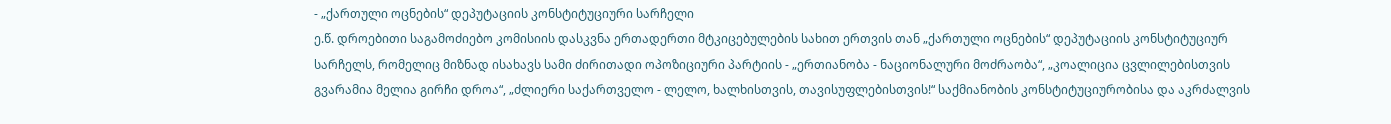- „ქართული ოცნების“ დეპუტაციის კონსტიტუციური სარჩელი
ე.წ. დროებითი საგამოძიებო კომისიის დასკვნა ერთადერთი მტკიცებულების სახით ერთვის თან „ქართული ოცნების“ დეპუტაციის კონსტიტუციურ სარჩელს, რომელიც მიზნად ისახავს სამი ძირითადი ოპოზიციური პარტიის - „ერთიანობა - ნაციონალური მოძრაობა“, „კოალიცია ცვლილებისთვის გვარამია მელია გირჩი დროა“, „ძლიერი საქართველო - ლელო, ხალხისთვის, თავისუფლებისთვის!“ საქმიანობის კონსტიტუციურობისა და აკრძალვის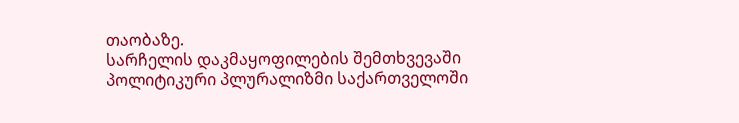თაობაზე.
სარჩელის დაკმაყოფილების შემთხვევაში პოლიტიკური პლურალიზმი საქართველოში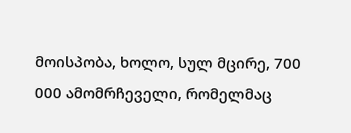მოისპობა, ხოლო, სულ მცირე, 700 000 ამომრჩეველი, რომელმაც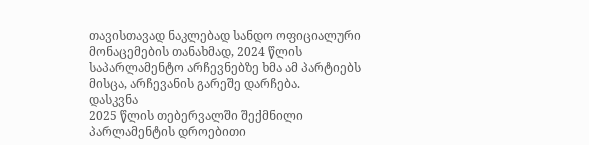თავისთავად ნაკლებად სანდო ოფიციალური მონაცემების თანახმად, 2024 წლის საპარლამენტო არჩევნებზე ხმა ამ პარტიებს მისცა, არჩევანის გარეშე დარჩება.
დასკვნა
2025 წლის თებერვალში შექმნილი პარლამენტის დროებითი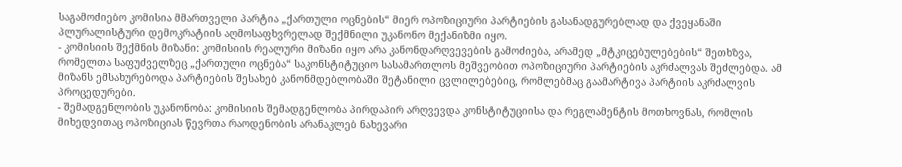საგამოძიებო კომისია მმართველი პარტია „ქართული ოცნების“ მიერ ოპოზიციური პარტიების გასანადგურებლად და ქვეყანაში პლურალისტური დემოკრატიის აღმოსაფხვრელად შექმნილი უკანონო მექანიზმი იყო.
- კომისიის შექმნის მიზანი: კომისიის რეალური მიზანი იყო არა კანონდარღვევების გამოძიება, არამედ „მტკიცებულებების“ შეთხზვა, რომელთა საფუძველზეც „ქართული ოცნება“ საკონსტიტუციო სასამართლოს მეშვეობით ოპოზიციური პარტიების აკრძალვას შეძლებდა. ამ მიზანს ემსახურებოდა პარტიების შესახებ კანონმდებლობაში შეტანილი ცვლილებებიც, რომლებმაც გაამარტივა პარტიის აკრძალვის პროცედურები.
- შემადგენლობის უკანონობა: კომისიის შემადგენლობა პირდაპირ არღვევდა კონსტიტუციისა და რეგლამენტის მოთხოვნას, რომლის მიხედვითაც ოპოზიციას წევრთა რაოდენობის არანაკლებ ნახევარი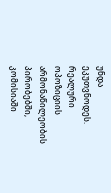უნდა ეკუთვნოდეს. რეალური ოპოზიციის არმონაწილეობის პირობებში, კომისიაში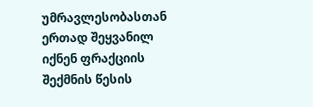უმრავლესობასთან ერთად შეყვანილ იქნენ ფრაქციის შექმნის წესის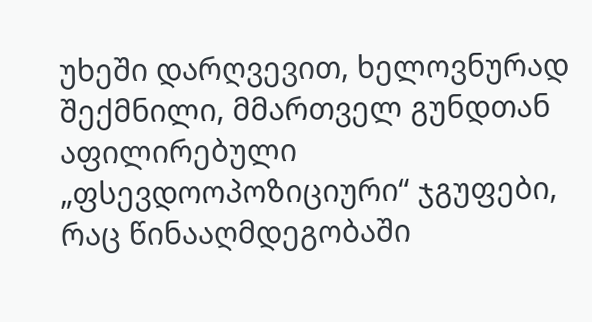უხეში დარღვევით, ხელოვნურად შექმნილი, მმართველ გუნდთან აფილირებული „ფსევდოოპოზიციური“ ჯგუფები, რაც წინააღმდეგობაში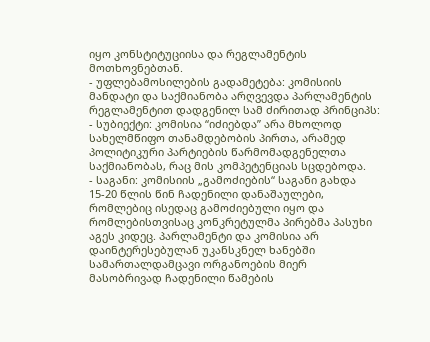იყო კონსტიტუციისა და რეგლამენტის მოთხოვნებთან.
- უფლებამოსილების გადამეტება: კომისიის მანდატი და საქმიანობა არღვევდა პარლამენტის რეგლამენტით დადგენილ სამ ძირითად პრინციპს:
- სუბიექტი: კომისია “იძიებდა” არა მხოლოდ სახელმწიფო თანამდებობის პირთა, არამედ პოლიტიკური პარტიების წარმომადგენელთა საქმიანობას, რაც მის კომპეტენციას სცდებოდა.
- საგანი: კომისიის „გამოძიების“ საგანი გახდა 15-20 წლის წინ ჩადენილი დანაშაულები, რომლებიც ისედაც გამოძიებული იყო და რომლებისთვისაც კონკრეტულმა პირებმა პასუხი აგეს კიდეც. პარლამენტი და კომისია არ დაინტერესებულან უკანსკნელ ხანებში სამართალდამცავი ორგანოების მიერ მასობრივად ჩადენილი წამების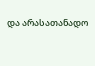და არასათანადო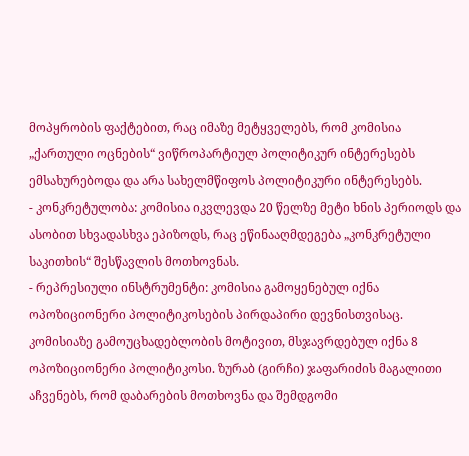მოპყრობის ფაქტებით, რაც იმაზე მეტყველებს, რომ კომისია „ქართული ოცნების“ ვიწროპარტიულ პოლიტიკურ ინტერესებს ემსახურებოდა და არა სახელმწიფოს პოლიტიკური ინტერესებს.
- კონკრეტულობა: კომისია იკვლევდა 20 წელზე მეტი ხნის პერიოდს და ასობით სხვადასხვა ეპიზოდს, რაც ეწინააღმდეგება „კონკრეტული საკითხის“ შესწავლის მოთხოვნას.
- რეპრესიული ინსტრუმენტი: კომისია გამოყენებულ იქნა ოპოზიციონერი პოლიტიკოსების პირდაპირი დევნისთვისაც. კომისიაზე გამოუცხადებლობის მოტივით, მსჯავრდებულ იქნა 8 ოპოზიციონერი პოლიტიკოსი. ზურაბ (გირჩი) ჯაფარიძის მაგალითი აჩვენებს, რომ დაბარების მოთხოვნა და შემდგომი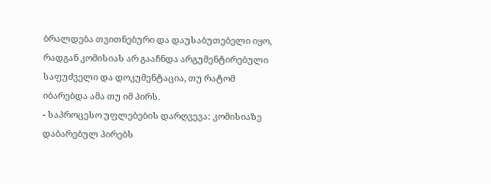ბრალდება თვითნებური და დაუსაბუთებელი იყო, რადგან კომისიას არ გააჩნდა არგუმენტირებული საფუძველი და დოკუმენტაცია, თუ რატომ იბარებდა ამა თუ იმ პირს.
- საპროცესო უფლებების დარღვევა: კომისიაზე დაბარებულ პირებს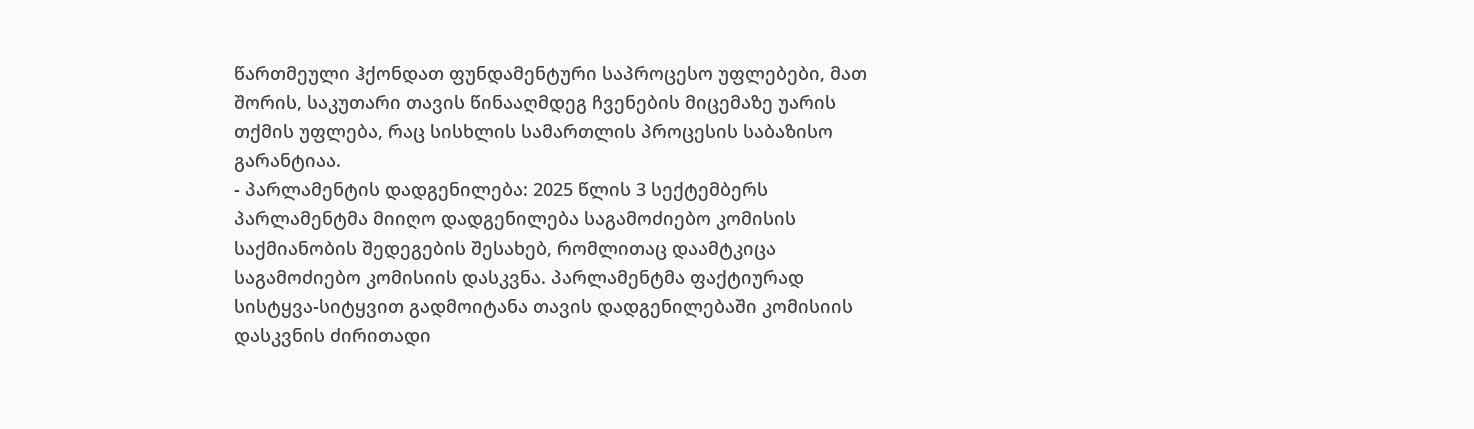წართმეული ჰქონდათ ფუნდამენტური საპროცესო უფლებები, მათ შორის, საკუთარი თავის წინააღმდეგ ჩვენების მიცემაზე უარის თქმის უფლება, რაც სისხლის სამართლის პროცესის საბაზისო გარანტიაა.
- პარლამენტის დადგენილება: 2025 წლის 3 სექტემბერს პარლამენტმა მიიღო დადგენილება საგამოძიებო კომისის საქმიანობის შედეგების შესახებ, რომლითაც დაამტკიცა საგამოძიებო კომისიის დასკვნა. პარლამენტმა ფაქტიურად სისტყვა-სიტყვით გადმოიტანა თავის დადგენილებაში კომისიის დასკვნის ძირითადი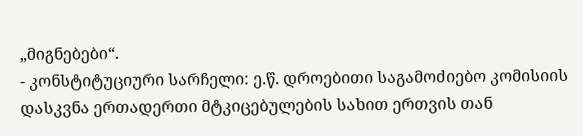„მიგნებები“.
- კონსტიტუციური სარჩელი: ე.წ. დროებითი საგამოძიებო კომისიის დასკვნა ერთადერთი მტკიცებულების სახით ერთვის თან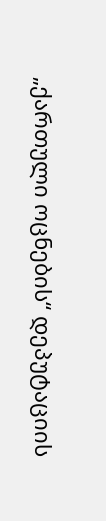„ქართული ოცნების“ დეპუტაციის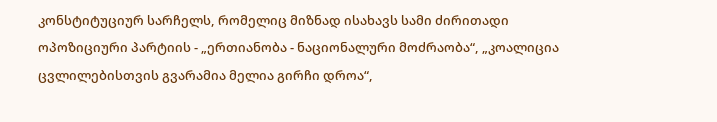კონსტიტუციურ სარჩელს, რომელიც მიზნად ისახავს სამი ძირითადი ოპოზიციური პარტიის - „ერთიანობა - ნაციონალური მოძრაობა“, „კოალიცია ცვლილებისთვის გვარამია მელია გირჩი დროა“,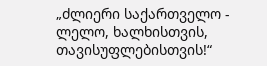„ძლიერი საქართველო - ლელო, ხალხისთვის, თავისუფლებისთვის!“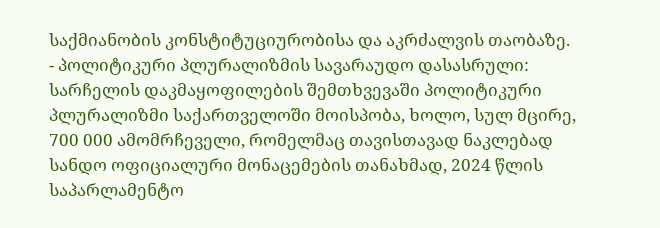საქმიანობის კონსტიტუციურობისა და აკრძალვის თაობაზე.
- პოლიტიკური პლურალიზმის სავარაუდო დასასრული: სარჩელის დაკმაყოფილების შემთხვევაში პოლიტიკური პლურალიზმი საქართველოში მოისპობა, ხოლო, სულ მცირე, 700 000 ამომრჩეველი, რომელმაც თავისთავად ნაკლებად სანდო ოფიციალური მონაცემების თანახმად, 2024 წლის საპარლამენტო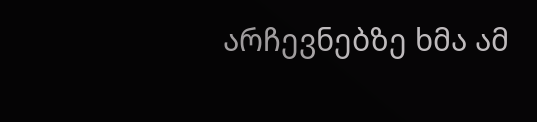არჩევნებზე ხმა ამ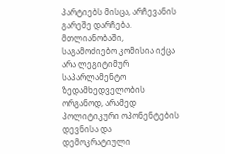პარტიებს მისცა, არჩევანის გარეშე დარჩება.
მთლიანობაში, საგამოძიებო კომისია იქცა არა ლეგიტიმურ საპარლამენტო ზედამხედველობის ორგანოდ, არამედ პოლიტიკური ოპონენტების დევნისა და დემოკრატიული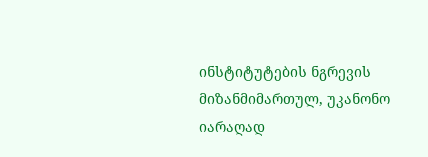ინსტიტუტების ნგრევის მიზანმიმართულ, უკანონო იარაღად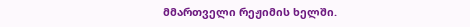მმართველი რეჟიმის ხელში.